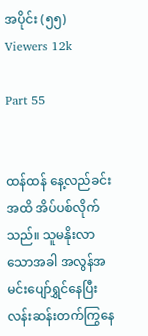အပိုင်း (၅၅)
Viewers 12k

Part 55


ထန်ထန် နေ့လည်ခင်းအထိ အိပ်ပစ်လိုက်သည်။ သူမနိုးလာသောအခါ အလွန်အမင်းပျော်ရွှင်နေပြီး လန်းဆန်းတက်ကြွနေ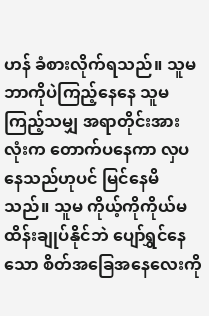ဟန် ခံစားလိုက်ရသည်။ သူမဘာကိုပဲကြည့်နေနေ သူမကြည့်သမျှ အရာတိုင်းအားလုံးက တောက်ပနေကာ လှပနေသည်ဟုပင် မြင်နေမိသည်။ သူမ ကိုယ့်ကိုကိုယ်မထိန်းချုပ်နိုင်ဘဲ ပျော်ရွှင်နေသော စိတ်အခြေအနေလေးကို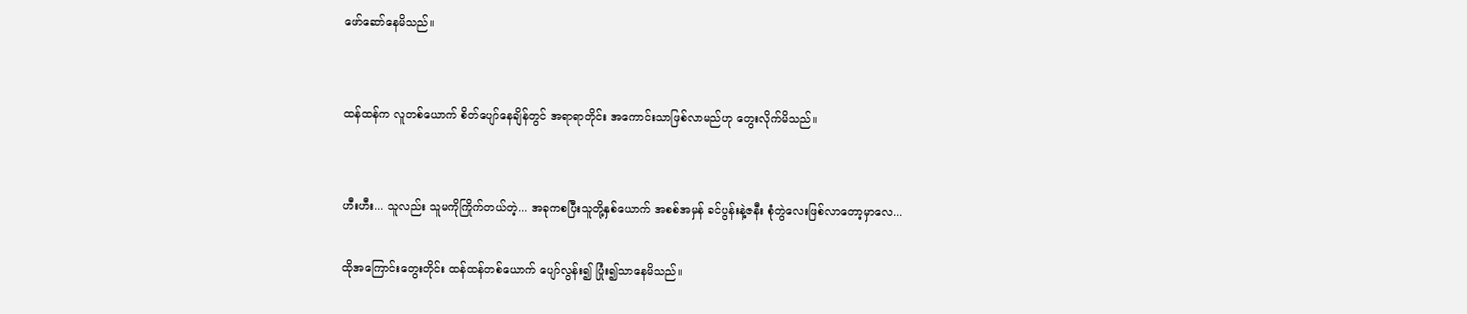ဖော်ဆော်နေမိသည်။


ထန်ထန်က လူတစ်ယောက် စိတ်ပျော်နေချိန်တွင် အရာရာတိုင်း အကောင်းသာဖြစ်လာမည်ဟု တွေးလိုက်မိသည်။


ဟီးဟီး... သူလည်း သူမကိုကြိုက်တယ်တဲ့... အခုကစပြီးသူတို့နှစ်ယောက် အစစ်အမှန် ခင်ပွန်းနဲ့ဇနီး စုံတွဲလေးဖြစ်လာတော့မှာလေ...

ထိုအကြောင်းတွေးတိုင်း ထန်ထန်တစ်ယောက် ပျော်လွန်း၍ ပြုံး၍သာနေမိသည်။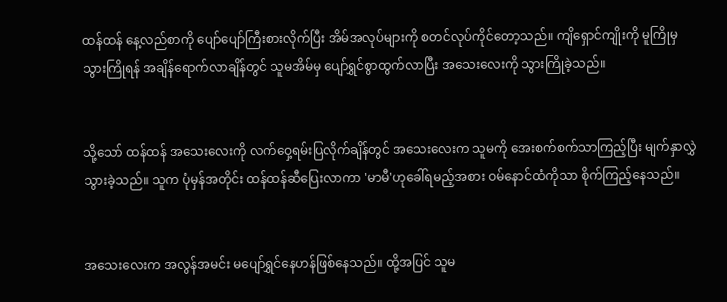ထန်ထန် နေ့လည်စာကို ပျော်ပျော်ကြီးစားလိုက်ပြီး အိမ်အလုပ်များကို စတင်လုပ်ကိုင်တော့သည်။ ကျိရှောင်ကျိုးကို မူကြိုမှသွားကြိုရန် အချိန်ရောက်လာချိန်တွင် သူမအိမ်မှ ပျော်ရွှင်စွာထွက်လာပြီး အသေးလေးကို သွားကြိုခဲ့သည်။


သို့သော် ထန်ထန် အသေးလေးကို လက်ဝှေ့ရမ်းပြလိုက်ချိန်တွင် အသေးလေးက သူမကို အေးစက်စက်သာကြည့်ပြီး မျက်နှာလွှဲသွားခဲ့သည်။ သူက ပုံမှန်အတိုင်း ထန်ထန်ဆီပြေးလာကာ 'မာမီ'ဟုခေါ်ရမည့်အစား ဝမ်နောင်ထံကိုသာ စိုက်ကြည့်နေသည်။


အသေးလေးက အလွန်အမင်း မပျော်ရွှင်နေဟန်ဖြစ်နေသည်။ ထို့အပြင် သူမ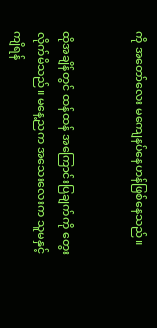ကို အတော်လေး မကျေနပ်နေဟန်ဖြစ်နေသည်။


ထိုအချိန်တွင် ထန်ထန် အကြောင်းပြချက်ကို တွေးလိုက်မိသည်။ မနေ့ညက အသေးလေးက သူမနှင့်ကျိရန်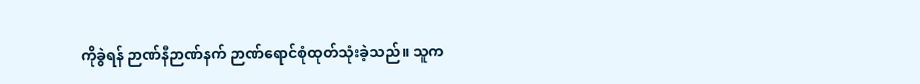ကိုခွဲရန် ဉာဏ်နီဉာဏ်နက် ဉာဏ်ရောင်စုံထုတ်သုံးခဲ့သည်။ သူက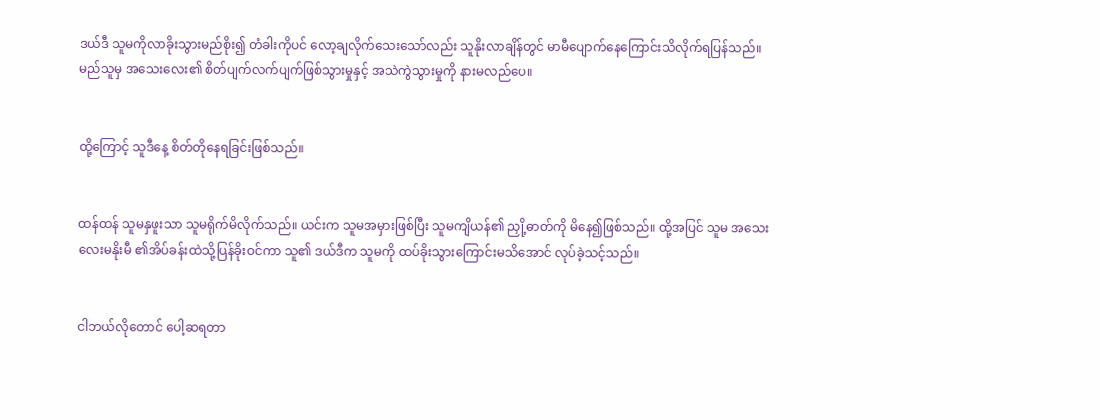ဒယ်ဒီ သူမကိုလာခိုးသွားမည်စိုး၍ တံခါးကိုပင် လော့ချလိုက်သေးသော်လည်း သူနိုးလာချိန်တွင် မာမီပျောက်နေကြောင်းသိလိုက်ရပြန်သည်။ မည်သူမှ အသေးလေး၏ စိတ်ပျက်လက်ပျက်ဖြစ်သွားမှုနှင့် အသဲကွဲသွားမှုကို နားမလည်ပေ။


ထို့ကြောင့် သူဒီနေ့ စိတ်တိုနေရခြင်းဖြစ်သည်။


ထန်ထန် သူမနှဖူးသာ သူမရိုက်မိလိုက်သည်။ ယင်းက သူမအမှားဖြစ်ပြီး သူမကျိယန်၏ ညှို့ဓာတ်ကို မိနေ၍ဖြစ်သည်။ ထို့အပြင် သူမ အသေးလေးမနိုးမီ ၏အိပ်ခန်းထဲသို့ပြန်ခိုးဝင်ကာ သူ၏ ဒယ်ဒီက သူမကို ထပ်ခိုးသွားကြောင်းမသိအောင် လုပ်ခဲ့သင့်သည်။


ငါဘယ်လိုတောင် ပေါ့ဆရတာ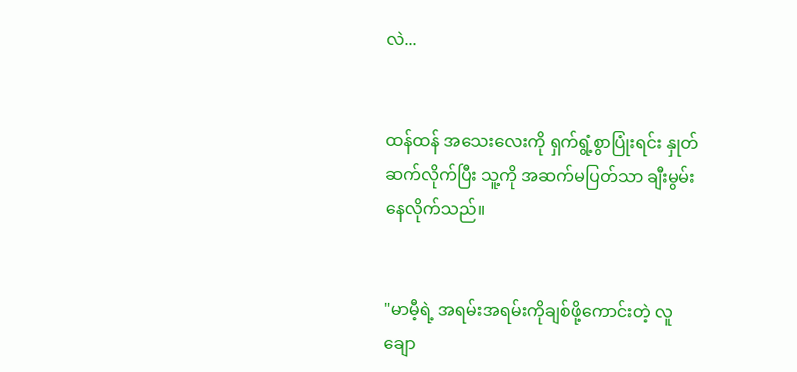လဲ...


ထန်ထန် အသေးလေးကို ရှက်ရွံ့စွာပြုံးရင်း နှုတ်ဆက်လိုက်ပြီး သူ့ကို အဆက်မပြတ်သာ ချီးမွမ်းနေလိုက်သည်။


"မာမီ့ရဲ့ အရမ်းအရမ်းကိုချစ်ဖို့ကောင်းတဲ့ လူချော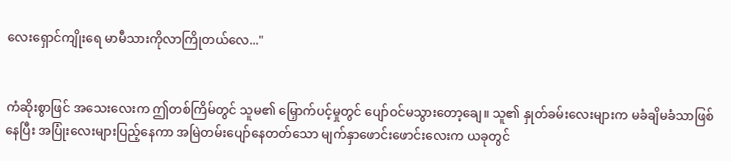လေးရှောင်ကျိုးရေ မာမီသားကိုလာကြိုတယ်လေ..."


ကံဆိုးစွာဖြင် အသေးလေးက ဤတစ်ကြိမ်တွင် သူမ၏ မြှောက်ပင့်မှုတွင် ပျော်ဝင်မသွားတော့ချေ။ သူ၏ နှုတ်ခမ်းလေးများက မခံချိမခံသာဖြစ်နေပြီး အပြုံးလေးများပြည့်နေကာ အမြဲတမ်းပျော်နေတတ်သော မျက်နှာဖောင်းဖောင်းလေးက ယခုတွင်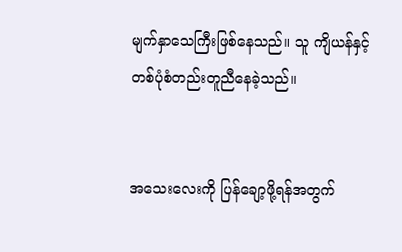မျက်နှာသေကြီးဖြစ်နေသည်။ သူ ကျိယန်နှင့် တစ်ပုံစံတည်းတူညီနေခဲ့သည်။


အသေးလေးကို ပြန်ချော့ဖို့ရန်အတွက်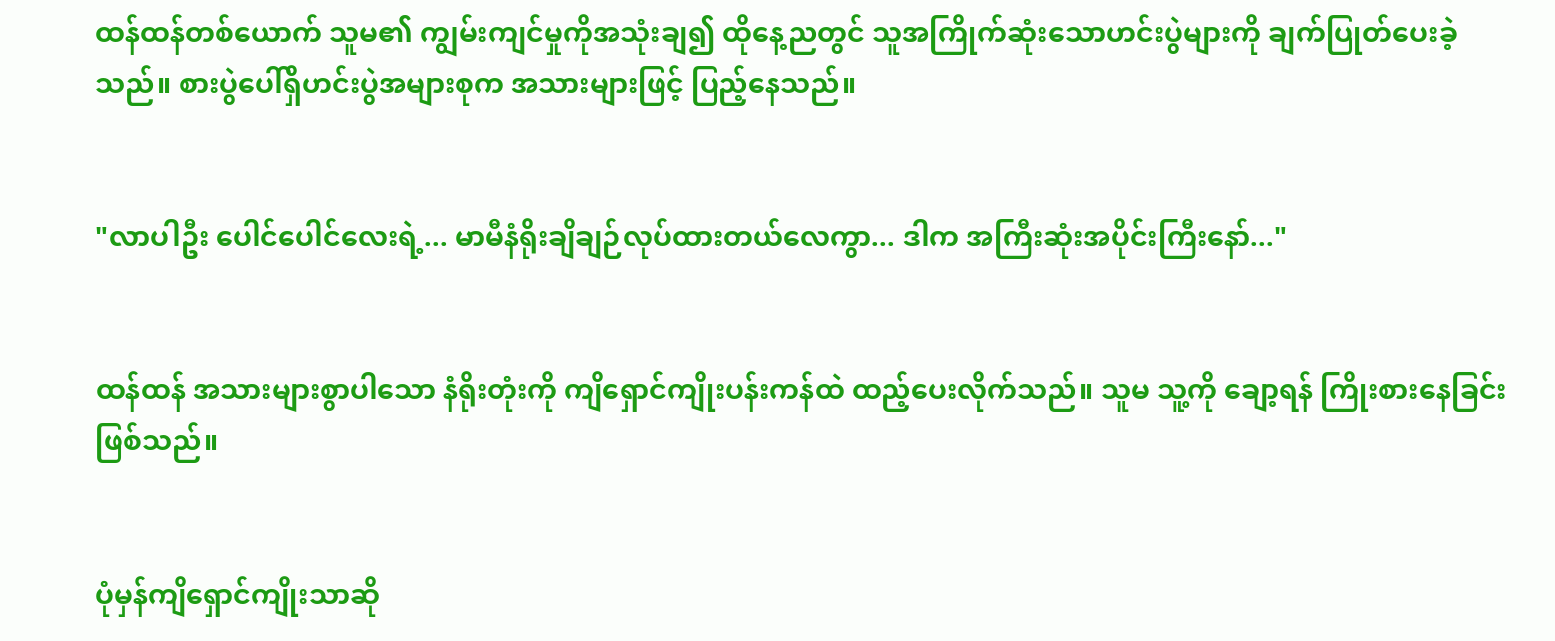ထန်ထန်တစ်ယောက် သူမ၏ ကျွမ်းကျင်မှုကိုအသုံးချ၍ ထိုနေ့ညတွင် သူအကြိုက်ဆုံးသောဟင်းပွဲများကို ချက်ပြုတ်ပေးခဲ့သည်။ စားပွဲပေါ်ရှိဟင်းပွဲအများစုက အသားများဖြင့် ပြည့်နေသည်။


"လာပါဦး ပေါင်ပေါင်လေးရဲ့... မာမီနံရိုးချိချဉ်လုပ်ထားတယ်လေကွာ... ဒါက အကြီးဆုံးအပိုင်းကြီးနော်..."


ထန်ထန် အသားများစွာပါသော နံရိုးတုံးကို ကျိရှောင်ကျိုးပန်းကန်ထဲ ထည့်ပေးလိုက်သည်။ သူမ သူ့ကို ချော့ရန် ကြိုးစားနေခြင်းဖြစ်သည်။


ပုံမှန်ကျိရှောင်ကျိုးသာဆို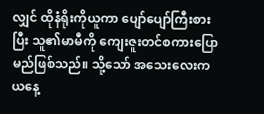လျှင် ထိုနံရိုးကိုယူကာ ပျော်ပျော်ကြီးစားပြီး သူ၏မာမီကို ကျေးဇူးတင်စကားပြောမည်ဖြစ်သည်။ သို့သော် အသေးလေးက ယနေ့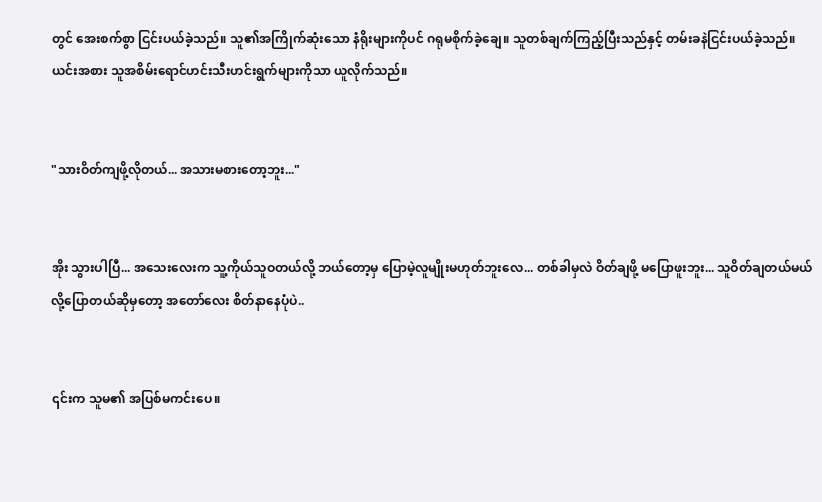တွင် အေးစက်စွာ ငြင်းပယ်ခဲ့သည်။ သူ၏အကြိုက်ဆုံးသော နံရိုးများကိုပင် ဂရုမစိုက်ခဲ့ချေ။ သူတစ်ချက်ကြည့်ပြီးသည်နှင့် တမ်းခနဲငြင်းပယ်ခဲ့သည်။ ယင်းအစား သူအစိမ်းရောင်ဟင်းသီးဟင်းရွက်များကိုသာ ယူလိုက်သည်။


"သားဝိတ်ကျဖို့လိုတယ်... အသားမစားတော့ဘူး..."


အိုး သွားပါပြီ... အသေးလေးက သူ့ကိုယ်သူဝတယ်လို့ ဘယ်တော့မှ ပြောမဲ့လူမျိုးမဟုတ်ဘူးလေ... တစ်ခါမှလဲ ဝိတ်ချဖို့ မပြောဖူးဘူး... သူဝိတ်ချတယ်မယ်လို့ပြောတယ်ဆိုမှတော့ အတော်လေး စိတ်နာနေပုံပဲ..


၎င်းက သူမ၏ အပြစ်မကင်းပေ။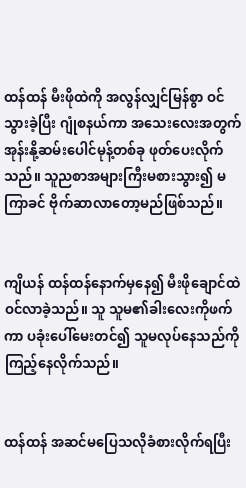ထန်ထန် မီးဖိုထဲကို အလွန်လျှင်မြန်စွာ ဝင်သွားခဲ့ပြီး ဂျုံစနယ်ကာ အသေးလေးအတွက် အုန်းနို့ဆမ်းပေါင်မုန့်တစ်ခု ဖုတ်ပေးလိုက်သည်။ သူညစာအများကြီးမစားသွား၍ မကြာခင် ဗိုက်ဆာလာတော့မည်ဖြစ်သည်။


ကျိယန် ထန်ထန်နောက်မှနေ၍ မီးဖိုချောင်ထဲဝင်လာခဲ့သည်။ သူ သူမ၏ခါးလေးကိုဖက်ကာ ပခုံးပေါ်မေးတင်၍ သူမလုပ်နေသည်ကို ကြည့်နေလိုက်သည်။


ထန်ထန် အဆင်မပြေသလိုခံစားလိုက်ရပြီး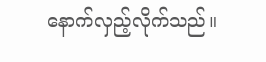နောက်လှည့်လိုက်သည်။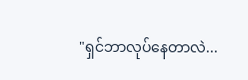"ရှင်ဘာလုပ်နေတာလဲ...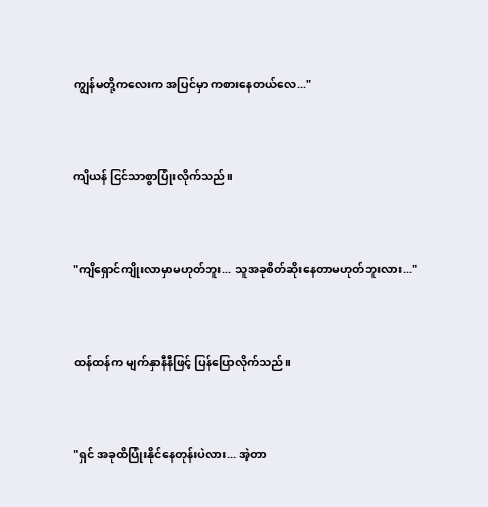ကျွန်မတို့ကလေးက အပြင်မှာ ကစားနေတယ်လေ..."


ကျိယန် ငြင်သာစွာပြုံးလိုက်သည်။


"ကျိရှောင်ကျိုးလာမှာမဟုတ်ဘူး... သူအခုစိတ်ဆိုးနေတာမဟုတ်ဘူးလား..."


ထန်ထန်က မျက်နှာနီနီဖြင့် ပြန်ပြောလိုက်သည်။


"ရှင် အခုထိပြုံးနိုင်နေတုန်းပဲလား... အဲ့တာ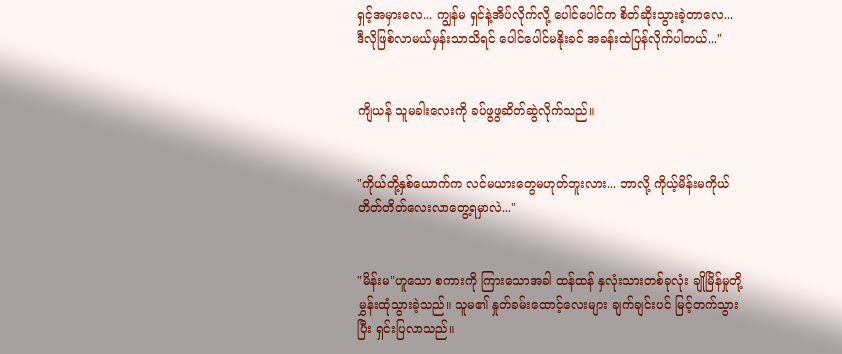ရှင့်အမှားလေ... ကျွန်မ ရှင်နဲ့အိပ်လိုက်လို့ ပေါင်ပေါင်က စိတ်ဆိုးသွားခဲ့တာလေ... ဒီလိုဖြစ်လာမယ်မှန်းသာသိရင် ပေါင်ပေါင်မနိုးခင် အခန်းထဲပြန်လိုက်ပါတယ်..."


ကျိယန် သူမခါးလေးကို ခပ်ဖွဖွဆိတ်ဆွဲလိုက်သည်။


"ကိုယ်တို့နှစ်ယောက်က လင်မယားတွေမဟုတ်ဘူးလား... ဘာလို့ ကိုယ့်မိန်းမကိုယ် တိတ်တိတ်လေးလာတွေ့ရမှာလဲ..."


"မိန်းမ"ဟူသော စကားကို ကြားသောအခါ ထန်ထန် နှလုံးသားတစ်ခုလုံး ချိုမြိန်မှုတို့ မွှန်းထုံသွားခဲ့သည်။ သူမ၏ နှုတ်ခမ်းထောင့်လေးများ ချက်ချင်းပင် မြင့်တက်သွားပြီး ရှင်းပြလာသည်။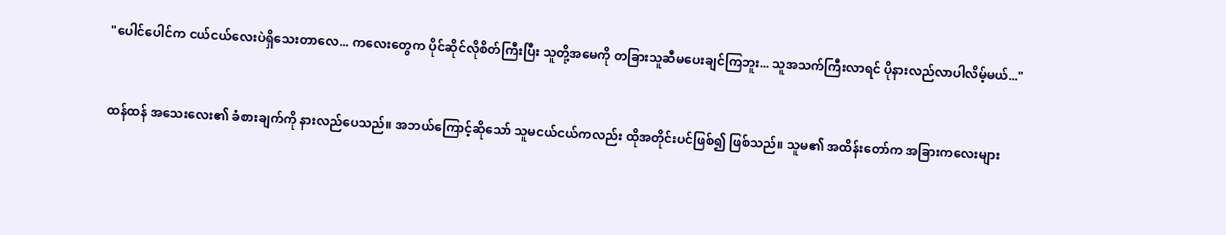"ပေါင်ပေါင်က ငယ်ငယ်လေးပဲရှိသေးတာလေ... ကလေးတွေက ပိုင်ဆိုင်လိုစိတ်ကြီးပြီး သူတို့အမေကို တခြားသူဆီမပေးချင်ကြဘူး... သူအသက်ကြီးလာရင် ပိုနားလည်လာပါလိမ့်မယ်..."


ထန်ထန် အသေးလေး၏ ခံစားချက်ကို နားလည်ပေသည်။ အဘယ်ကြောင့်ဆိုသော် သူမငယ်ငယ်ကလည်း ထိုအတိုင်းပင်ဖြစ်၍ ဖြစ်သည်။ သူမ၏ အထိန်းတော်က အခြားကလေးများ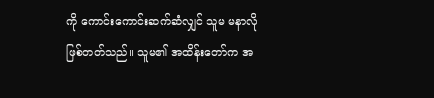ကို ကောင်းကောင်းဆက်ဆံလျှင် သူမ မနာလိုဖြစ်တတ်သည်။ သူမ၏ အထိန်းတော်က အ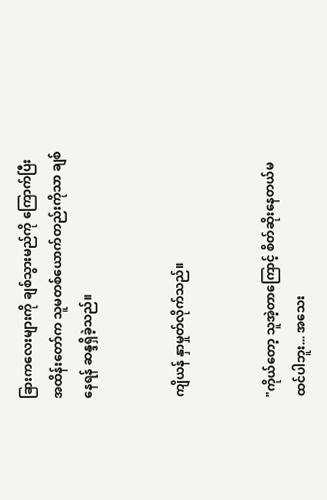ခြားကလေးများကို ချစ်သွားမည်ကို ကြောက်ပြီး အထိန်းတော်က သူမတစ်ယောက်တည်းကိုသာ ချစ်နေရန် ဆန္ဒရှိခဲ့သည်။


ကျိယန် နှာမှုတ်လိုက်သည်။


"ကိုယ်တော့ သူအဲ့တာကြောင့် စိတ်ဆိုးနေတယ်မထင်ပါဘူး... အသေး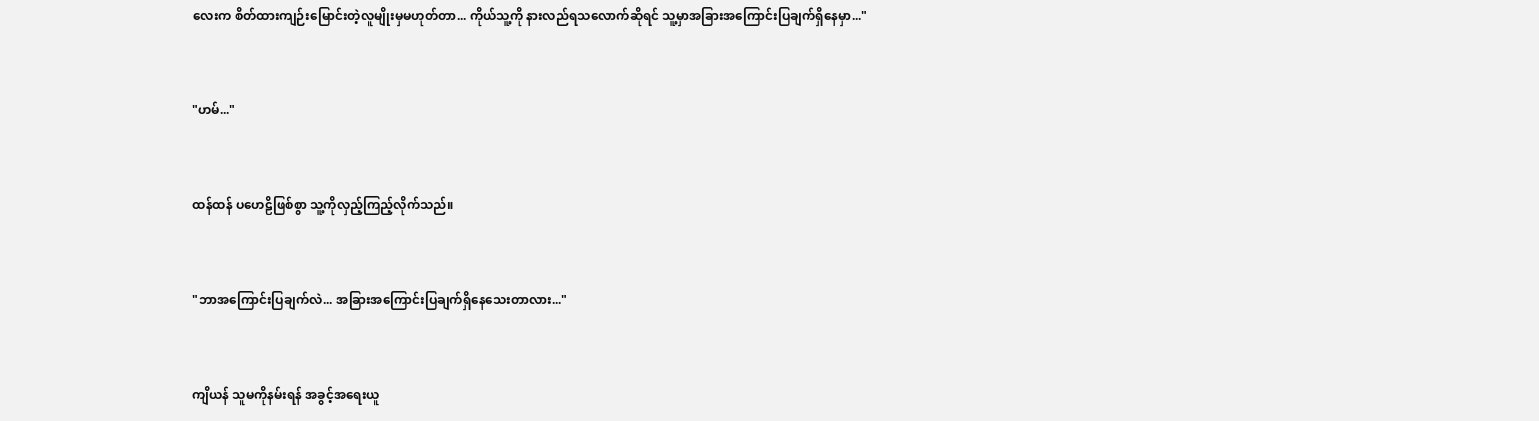လေးက စိတ်ထားကျဉ်းမြောင်းတဲ့လူမျိုးမှမဟုတ်တာ... ကိုယ်သူ့ကို နားလည်ရသလောက်ဆိုရင် သူ့မှာအခြားအကြောင်းပြချက်ရှိနေမှာ..."


"ဟမ်..."


ထန်ထန် ပဟေဠိဖြစ်စွာ သူ့ကိုလှည့်ကြည့်လိုက်သည်။


"ဘာအကြောင်းပြချက်လဲ... အခြားအကြောင်းပြချက်ရှိနေသေးတာလား..."


ကျိယန် သူမကိုနမ်းရန် အခွင့်အရေးယူ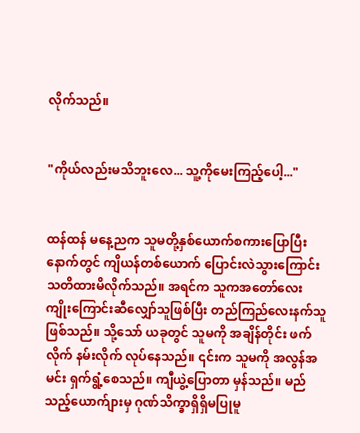လိုက်သည်။


"ကိုယ်လည်းမသိဘူးလေ... သူ့ကိုမေးကြည့်ပေါ့..."


ထန်ထန် မနေ့ညက သူမတို့နှစ်ယောက်စကားပြောပြီးနောက်တွင် ကျိယန်တစ်ယောက် ပြောင်းလဲသွားကြောင်း သတိထားမိလိုက်သည်။ အရင်က သူကအတော်လေးကျိုးကြောင်းဆီလျှော်သူဖြစ်ပြီး တည်ကြည်လေးနက်သူဖြစ်သည်။ သို့သော် ယခုတွင် သူမကို အချိန်တိုင်း ဖက်လိုက် နမ်းလိုက် လုပ်နေသည်။ ၎င်းက သူမကို အလွန်အမင်း ရှက်ရွံ့စေသည်။ ကျီယွဲ့ပြောတာ မှန်သည်။ မည်သည့်ယောက်ျားမှ ဂုဏ်သိက္ခာရှိရှိမပြုမူ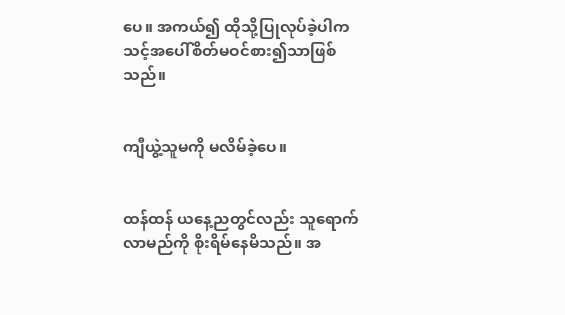ပေ။ အကယ်၍ ထိုသို့ပြုလုပ်ခဲ့ပါက သင့်အပေါ်စိတ်မဝင်စား၍သာဖြစ်သည်။


ကျီယွဲ့သူမကို မလိမ်ခဲ့ပေ။


ထန်ထန် ယနေ့ညတွင်လည်း သူရောက်လာမည်ကို စိုးရိမ်နေမိသည်။ အ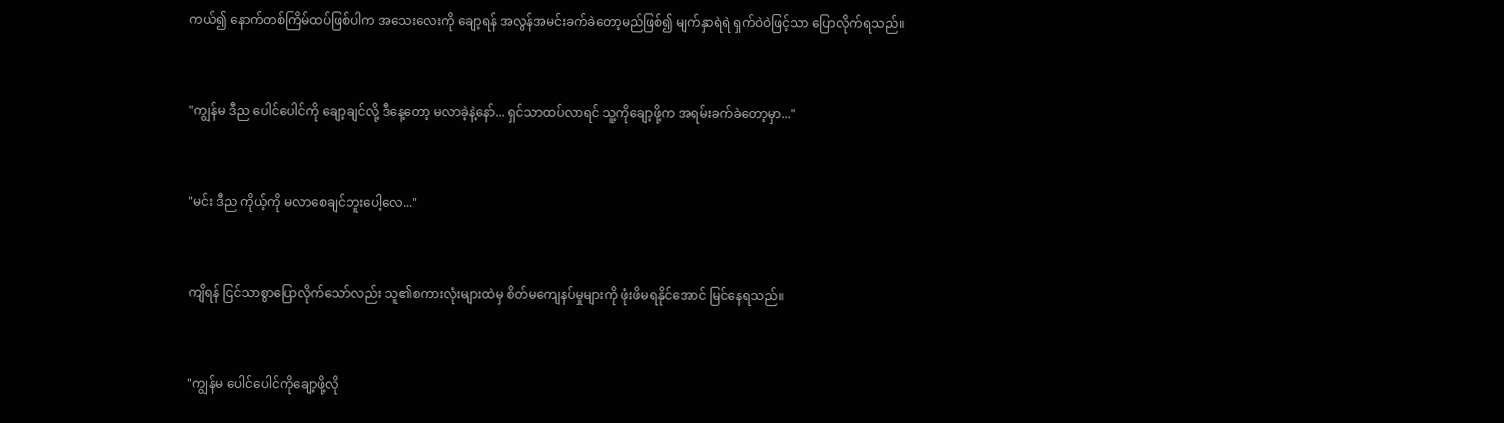ကယ်၍ နောက်တစ်ကြိမ်ထပ်ဖြစ်ပါက အသေးလေးကို ချော့ရန် အလွန်အမင်းခက်ခဲတော့မည်ဖြစ်၍ မျက်နှာရဲရဲ ရှက်ဝဲဝဲဖြင့်သာ ပြောလိုက်ရသည်။


"ကျွန်မ ဒီည ပေါင်ပေါင်ကို ချော့ချင်လို့ ဒီနေ့တော့ မလာခဲ့နဲ့နော်... ရှင်သာထပ်လာရင် သူ့ကိုချော့ဖို့က အရမ်းခက်ခဲတော့မှာ..."


"မင်း ဒီည ကိုယ့်ကို မလာစေချင်ဘူးပေါ့လေ..."


ကျိရန် ငြင်သာစွာပြောလိုက်သော်လည်း သူ၏စကားလုံးများထဲမှ စိတ်မကျေနပ်မှုများကို ဖုံးဖိမရနိုင်အောင် မြင်နေရသည်။


"ကျွန်မ ပေါင်ပေါင်ကိုချော့ဖို့လို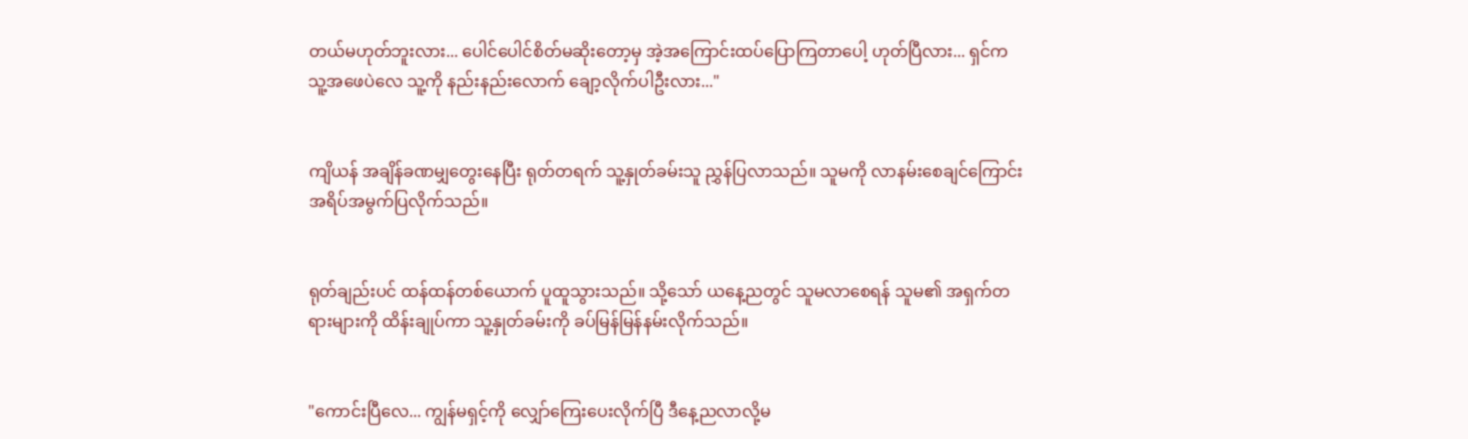တယ်မဟုတ်ဘူးလား... ပေါင်ပေါင်စိတ်မဆိုးတော့မှ အဲ့အကြောင်းထပ်ပြောကြတာပေါ့ ဟုတ်ပြီလား... ရှင်က သူ့အဖေပဲလေ သူ့ကို နည်းနည်းလောက် ချော့လိုက်ပါဦးလား..."


ကျိယန် အချိန်ခဏမျှတွေးနေပြီး ရုတ်တရက် သူ့နှုတ်ခမ်းသူ ညွှန်ပြလာသည်။ သူမကို လာနမ်းစေချင်ကြောင်း အရိပ်အမွက်ပြလိုက်သည်။


ရုတ်ချည်းပင် ထန်ထန်တစ်ယောက် ပူထူသွားသည်။ သို့သော် ယနေ့ညတွင် သူမလာစေရန် သူမ၏ အရှက်တရားများကို ထိန်းချုပ်ကာ သူ့နှုတ်ခမ်းကို ခပ်မြန်မြန်နမ်းလိုက်သည်။


"ကောင်းပြီလေ... ကျွန်မရှင့်ကို လျှော်ကြေးပေးလိုက်ပြီ ဒီနေ့ညလာလို့မ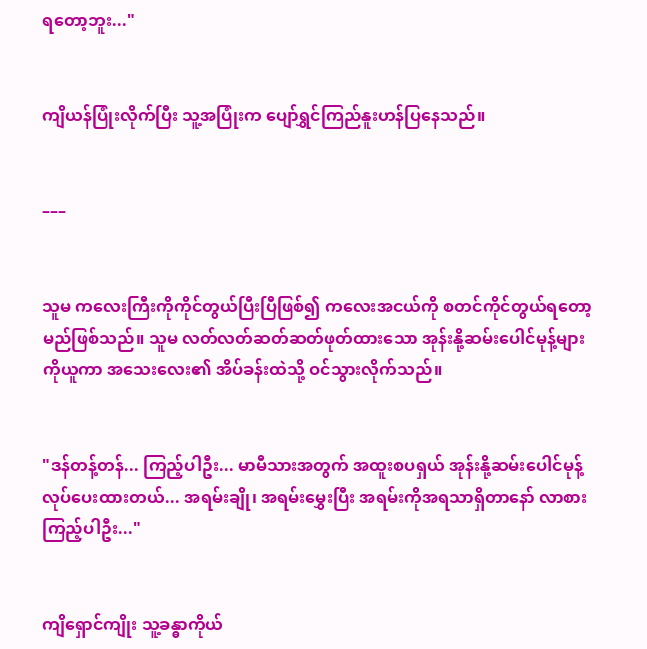ရတော့ဘူး..."


ကျိယန်ပြုံးလိုက်ပြီး သူ့အပြုံးက ပျော်ရွှင်ကြည်နူးဟန်ပြနေသည်။


–––


သူမ ကလေးကြီးကိုကိုင်တွယ်ပြီးပြီဖြစ်၍ ကလေးအငယ်ကို စတင်ကိုင်တွယ်ရတော့မည်ဖြစ်သည်။ သူမ လတ်လတ်ဆတ်ဆတ်ဖုတ်ထားသော အုန်းနို့ဆမ်းပေါင်မုန့်များကိုယူကာ အသေးလေး၏ အိပ်ခန်းထဲသို့ ဝင်သွားလိုက်သည်။


"ဒန်တန့်တန်... ကြည့်ပါဦး... မာမီသားအတွက် အထူးစပရှယ် အုန်းနို့ဆမ်းပေါင်မုန့်လုပ်ပေးထားတယ်... အရမ်းချို၊ အရမ်းမွှေးပြီး အရမ်းကိုအရသာရှိတာနော် လာစားကြည့်ပါဦး..."


ကျိရှောင်ကျိုး သူ့ခန္ဓာကိုယ်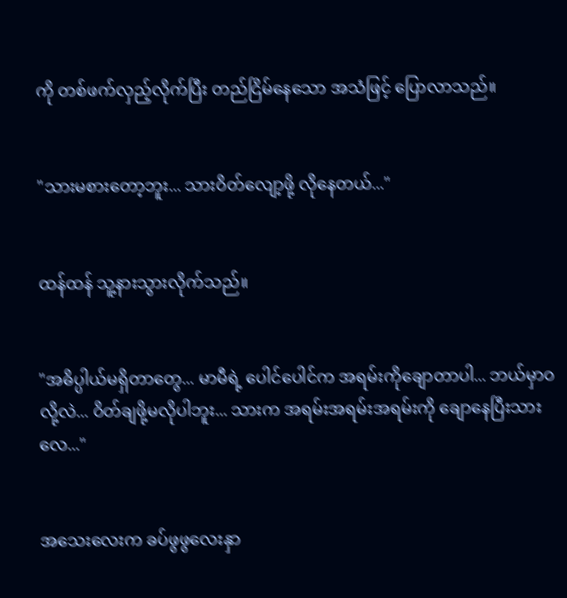ကို တစ်ဖက်လှည့်လိုက်ပြီး တည်ငြိမ်နေသော အသံဖြင့် ပြောလာသည်။


"သားမစားတော့ဘူး... သားဝိတ်လျော့ဖို့ လိုနေတယ်..."


ထန်ထန် သူ့နားသွားလိုက်သည်။


"အဓိပ္ပါယ်မရှိတာတွေ... မာမီရဲ့ ပေါင်ပေါင်က အရမ်းကိုချောတာပါ... ဘယ်မှာဝလို့လဲ... ဝိတ်ချဖို့မလိုပါဘူး... သားက အရမ်းအရမ်းအရမ်းကို ချောနေပြီးသားလေ..."


အသေးလေးက ခပ်ဖွဖွလေးနှာ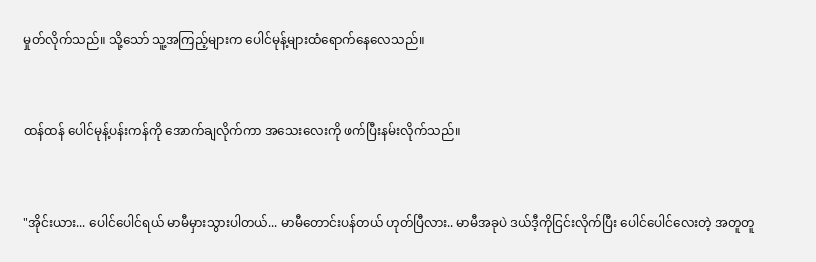မှုတ်လိုက်သည်။ သို့သော် သူ့အကြည့်များက ပေါင်မုန့်များထံရောက်နေလေသည်။


ထန်ထန် ပေါင်မုန့်ပန်းကန်ကို အောက်ချလိုက်ကာ အသေးလေးကို ဖက်ပြီးနမ်းလိုက်သည်။


"အိုင်းယား... ပေါင်ပေါင်ရယ် မာမီမှားသွားပါတယ်... မာမီတောင်းပန်တယ် ဟုတ်ပြီလား.. မာမီအခုပဲ ဒယ်ဒီ့ကိုငြင်းလိုက်ပြီး ပေါင်ပေါင်လေးတဲ့ အတူတူ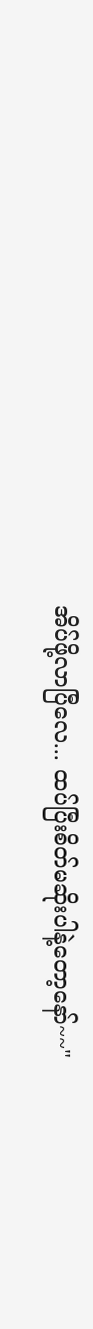အိပ်ဖို့လာပြီလေ... ထပ်ပြီးစိတ်မဆိုးပါနဲ့တော့နော်~~"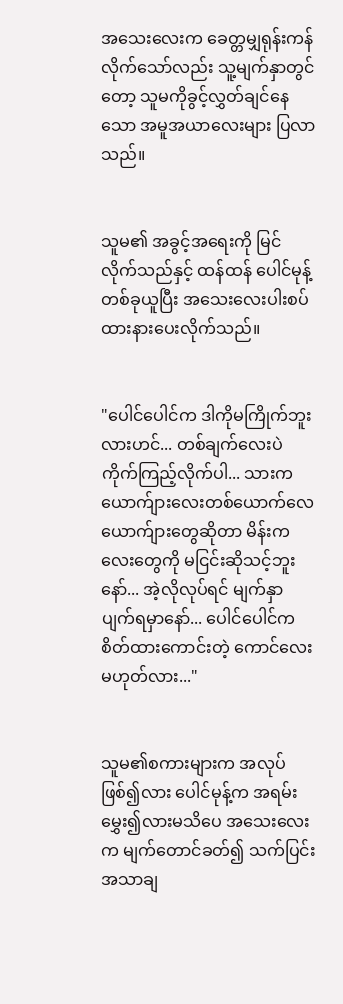အသေးလေးက ခေတ္တမျှရုန်းကန်လိုက်သော်လည်း သူ့မျက်နှာတွင်တော့ သူမကိုခွင့်လွှတ်ချင်နေသော အမူအယာလေးများ ပြလာသည်။


သူမ၏ အခွင့်အရေးကို မြင်လိုက်သည်နှင့် ထန်ထန် ပေါင်မုန့်တစ်ခုယူပြီး အသေးလေးပါးစပ်ထားနားပေးလိုက်သည်။


"ပေါင်ပေါင်က ဒါကိုမကြိုက်ဘူးလားဟင်... တစ်ချက်လေးပဲ ကိုက်ကြည့်လိုက်ပါ... သားက ယောက်ျားလေးတစ်ယောက်လေ ယောက်ျားတွေဆိုတာ မိန်းကလေးတွေကို မငြင်းဆိုသင့်ဘူးနော်... အဲ့လိုလုပ်ရင် မျက်နှာပျက်ရမှာနော်... ပေါင်ပေါင်က စိတ်ထားကောင်းတဲ့ ကောင်လေးမဟုတ်လား..."


သူမ၏စကားများက အလုပ်ဖြစ်၍လား ပေါင်မုန့်က အရမ်းမွှေး၍လားမသိပေ အသေးလေးက မျက်တောင်ခတ်၍ သက်ပြင်းအသာချ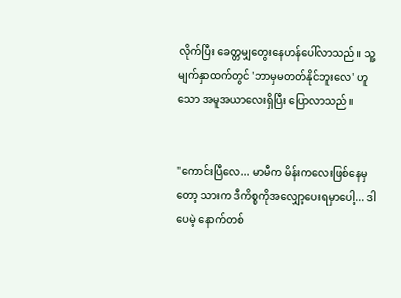လိုက်ပြီး ခေတ္တမျှတွေးနေဟန်ပေါ်လာသည်။ သူ့မျက်နှာထက်တွင် 'ဘာမှမတတ်နိုင်ဘူးလေ' ဟူသော အမူအယာလေးရှိပြီး ပြောလာသည်။


"ကောင်းပြီလေ... မာမီက မိန်းကလေးဖြစ်နေမှတော့ သားက ဒီကိစ္စကိုအလျှော့ပေးရမှာပေါ့... ဒါပေမဲ့ နောက်တစ်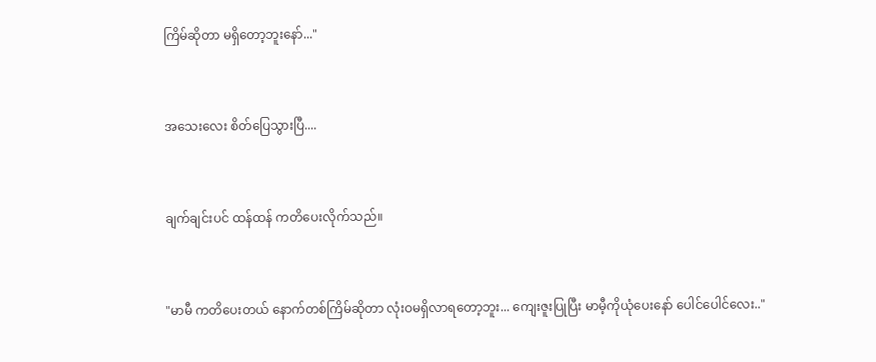ကြိမ်ဆိုတာ မရှိတော့ဘူးနော်..."


အသေးလေး စိတ်ပြေသွားပြီ....


ချက်ချင်းပင် ထန်ထန် ကတိပေးလိုက်သည်။


"မာမီ ကတိပေးတယ် နောက်တစ်ကြိမ်ဆိုတာ လုံးဝမရှိလာရတော့ဘူး... ကျေးဇူးပြုပြီး မာမီ့ကိုယုံပေးနော် ပေါင်ပေါင်လေး.."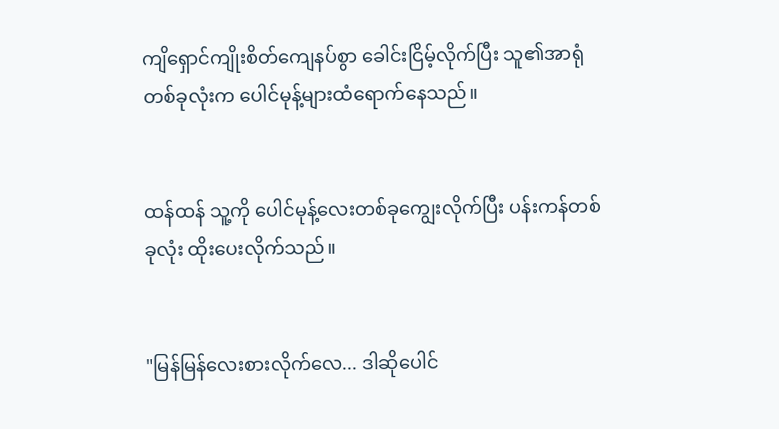ကျိရှောင်ကျိုးစိတ်ကျေနပ်စွာ ခေါင်းငြိမ့်လိုက်ပြီး သူ၏အာရုံတစ်ခုလုံးက ပေါင်မုန့်များထံရောက်နေသည်။


ထန်ထန် သူ့ကို ပေါင်မုန့်လေးတစ်ခုကျွေးလိုက်ပြီး ပန်းကန်တစ်ခုလုံး ထိုးပေးလိုက်သည်။


"မြန်မြန်လေးစားလိုက်လေ... ဒါဆိုပေါင်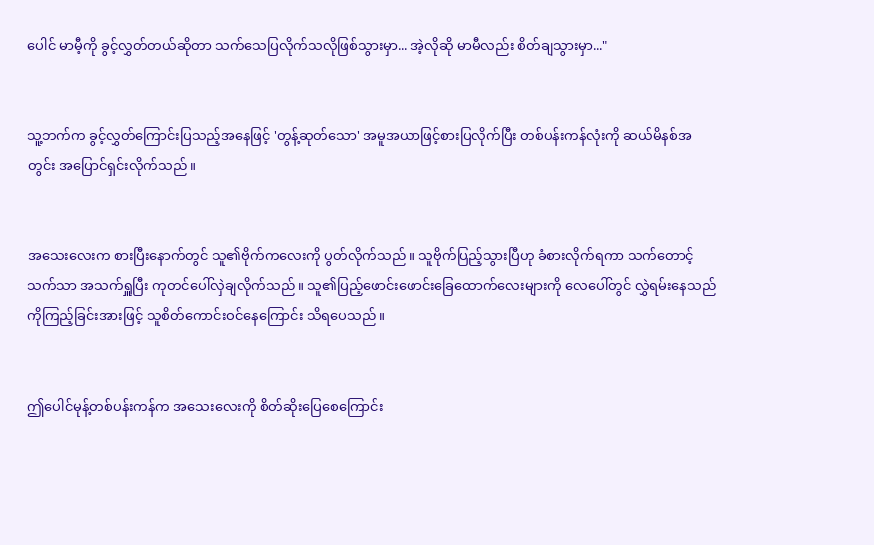ပေါင် မာမီ့ကို ခွင့်လွှတ်တယ်ဆိုတာ သက်သေပြလိုက်သလိုဖြစ်သွားမှာ... အဲ့လိုဆို မာမီလည်း စိတ်ချသွားမှာ..."


သူ့ဘက်က ခွင့်လွှတ်ကြောင်းပြသည့်အနေဖြင့် 'တွန့်ဆုတ်သော' အမူအယာဖြင့်စားပြလိုက်ပြီး တစ်ပန်းကန်လုံးကို ဆယ်မိနစ်အတွင်း အပြောင်ရှင်းလိုက်သည်။


အသေးလေးက စားပြီးနောက်တွင် သူ၏ဗိုက်ကလေးကို ပွတ်လိုက်သည်။ သူဗိုက်ပြည့်သွားပြီဟု ခံစားလိုက်ရကာ သက်တောင့်သက်သာ အသက်ရှူပြီး ကုတင်ပေါ်လှဲချလိုက်သည်။ သူ၏ပြည့်ဖောင်းဖောင်းခြေထောက်လေးများကို လေပေါ်တွင် လွှဲရမ်းနေသည်ကိုကြည့်ခြင်းအားဖြင့် သူစိတ်ကောင်းဝင်နေကြောင်း သိရပေသည်။


ဤပေါင်မုန့်တစ်ပန်းကန်က အသေးလေးကို စိတ်ဆိုးပြေစေကြောင်း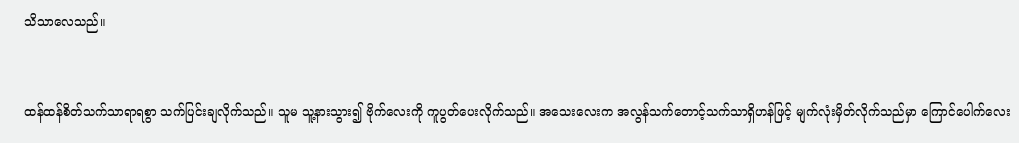သိသာလေသည်။


ထန်ထန်စိတ်သက်သာရာရစွာ သက်ပြင်းချလိုက်သည်။ သူမ သူ့နားသွား၍ ဗိုက်လေးကို ကူပွတ်ပေးလိုက်သည်။ အသေးလေးက အလွန်သက်တောင့်သက်သာရှိဟန်ဖြင့် မျက်လုံးမှိတ်လိုက်သည်မှာ ကြောင်ပေါက်လေး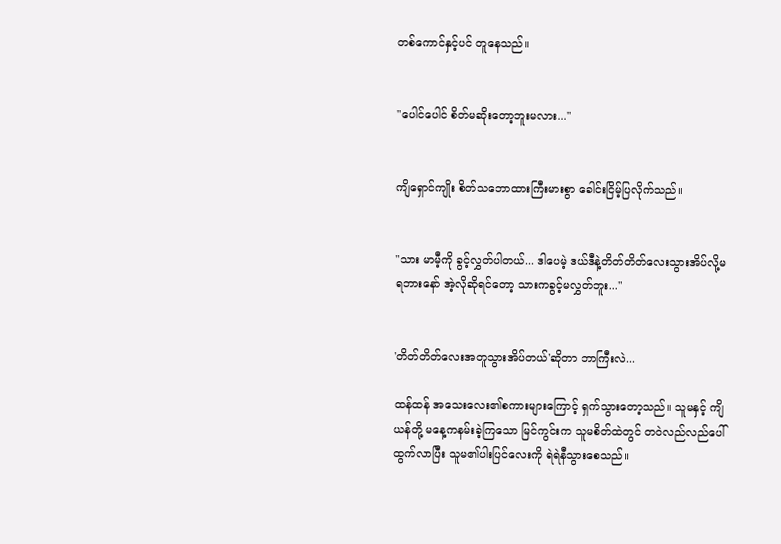တစ်ကောင်နှင့်ပင် တူနေသည်။


"ပေါင်ပေါင် စိတ်မဆိုးတော့ဘူးမလား..."


ကျိရှောင်ကျိုး စိတ်သဘောထားကြီးမားစွာ ခေါင်းငြိမ့်ပြလိုက်သည်။


"သား မာမီ့ကို ခွင့်လွှတ်ပါတယ်... ဒါပေမဲ့ ဒယ်ဒီနဲ့တိတ်တိတ်လေးသွားအိပ်လို့မရဘားနော် အဲ့လိုဆိုရင်တော့ သားကခွင့်မလွှတ်ဘူး..."


'တိတ်တိတ်လေးအတူသွားအိပ်တယ်'ဆိုတာ ဘာကြီးလဲ...

ထန်ထန် အသေးလေး၏စကားများကြောင့် ရှက်သွားတော့သည်။ သူမနှင့် ကျိယန်တို့ မနေ့ကနမ်းခဲ့ကြသော မြင်ကွင်းက သူမစိတ်ထဲတွင် တဝဲလည်လည်ပေါ်ထွက်လာပြီး သူမ၏ပါးပြင်လေးကို ရဲရဲနီသွားစေသည်။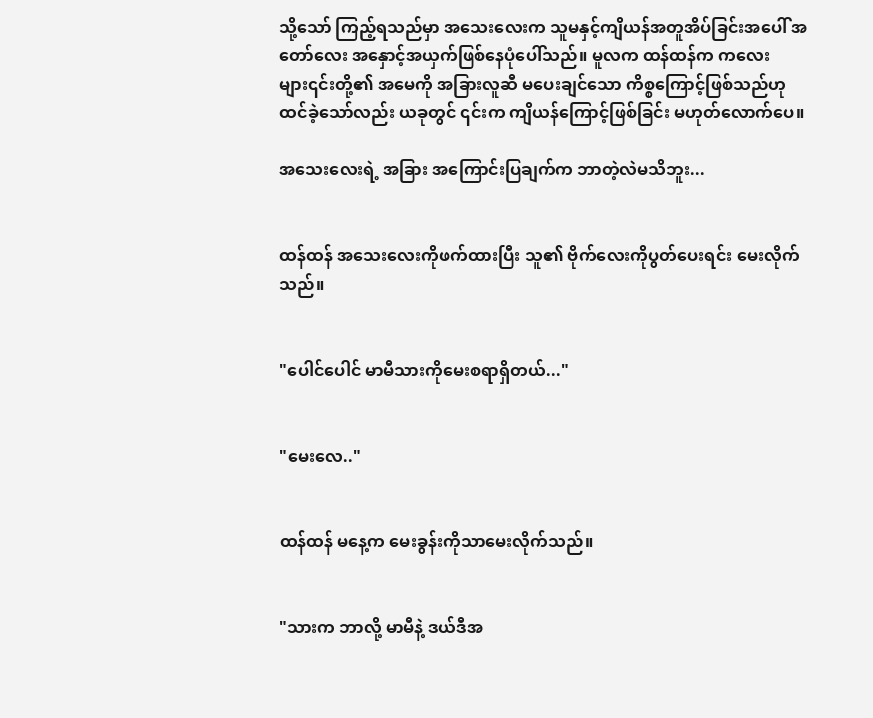သို့သော် ကြည့်ရသည်မှာ အသေးလေးက သူမနှင့်ကျိယန်အတူအိပ်ခြင်းအပေါ် အတော်လေး အနှောင့်အယှက်ဖြစ်နေပုံပေါ်သည်။ မူလက ထန်ထန်က ကလေးများ၎င်းတို့၏ အမေကို အခြားလူဆီ မပေးချင်သော ကိစ္စကြောင့်ဖြစ်သည်ဟု ထင်ခဲ့သော်လည်း ယခုတွင် ၎င်းက ကျိယန်ကြောင့်ဖြစ်ခြင်း မဟုတ်လောက်ပေ။

အသေးလေးရဲ့ အခြား အကြောင်းပြချက်က ဘာတဲ့လဲမသိဘူး...


ထန်ထန် အသေးလေးကိုဖက်ထားပြီး သူ၏ ဗိုက်လေးကိုပွတ်ပေးရင်း မေးလိုက်သည်။


"ပေါင်ပေါင် မာမီသားကိုမေးစရာရှိတယ်..."


"မေးလေ.."


ထန်ထန် မနေ့က မေးခွန်းကိုသာမေးလိုက်သည်။


"သားက ဘာလို့ မာမီနဲ့ ဒယ်ဒီအ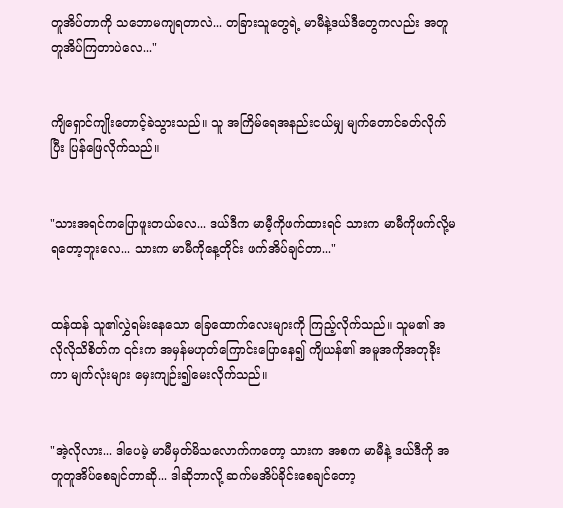တူအိပ်တာကို သဘောမကျရတာလဲ... တခြားသူတွေရဲ့ မာမီနဲ့ဒယ်ဒီတွေကလည်း အတူတူအိပ်ကြတာပဲလေ..."


ကျိရှောင်ကျိုးတောင့်ခဲသွားသည်။ သူ အကြိမ်ရေအနည်းငယ်မျှ မျက်တောင်ခတ်လိုက်ပြီး ပြန်ဖြေလိုက်သည်။


"သားအရင်ကပြောဖူးတယ်လေ... ဒယ်ဒီက မာမီ့ကိုဖက်ထားရင် သားက မာမီကိုဖက်လို့မရတော့ဘူးလေ... သားက မာမီကိုနေ့တိုင်း ဖက်အိပ်ချင်တာ..."


ထန်ထန် သူ၏လွှဲရမ်းနေသော ခြေထောက်လေးများကို ကြည့်လိုက်သည်။ သူမ၏ အလိုလိုသိစိတ်က ၎င်းက အမှန်မဟုတ်ကြောင်းပြောနေ၍ ကျိယန်၏ အမူအကိုအတုခိုးကာ မျက်လုံးများ မှေးကျဉ်း၍မေးလိုက်သည်။


"အဲ့လိုလား... ဒါပေမဲ့ မာမီမှတ်မိသလောက်ကတော့ သားက အစက မာမီနဲ့ ဒယ်ဒီကို အတူတူအိပ်စေချင်တာဆို... ဒါဆိုဘာလို့ ဆက်မအိပ်ခိုင်းစေချင်တော့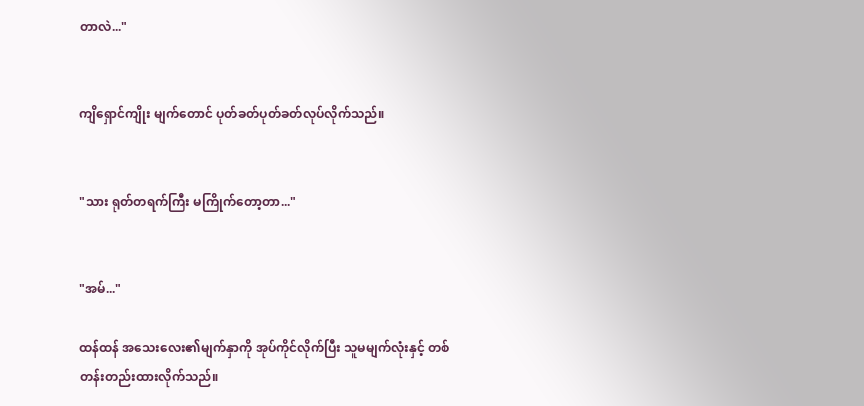တာလဲ..."


ကျိရှောင်ကျိုး မျက်တောင် ပုတ်ခတ်ပုတ်ခတ်လုပ်လိုက်သည်။


"သား ရုတ်တရက်ကြီး မကြိုက်တော့တာ..."


"အမ်..."

ထန်ထန် အသေးလေး၏မျက်နှာကို အုပ်ကိုင်လိုက်ပြီး သူမမျက်လုံးနှင့် တစ်တန်းတည်းထားလိုက်သည်။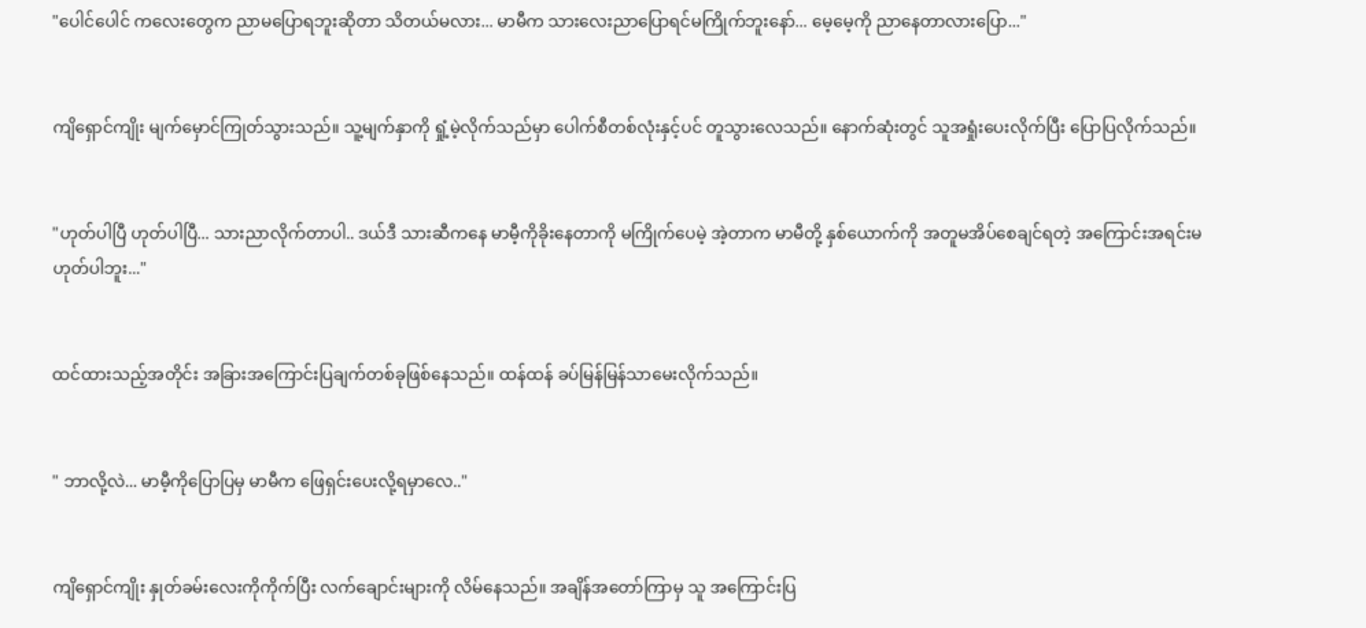"ပေါင်ပေါင် ကလေးတွေက ညာမပြောရဘူးဆိုတာ သိတယ်မလား... မာမီက သားလေးညာပြောရင်မကြိုက်ဘူးနော်... မေ့မေ့ကို ညာနေတာလားပြော..."


ကျိရှောင်ကျိုး မျက်‌မှောင်ကြုတ်သွားသည်။ သူ့မျက်နှာကို ရှုံ့မဲ့လိုက်သည်မှာ ပေါက်စီတစ်လုံးနှင့်ပင် တူသွားလေသည်။ နောက်ဆုံးတွင် သူအရှုံးပေးလိုက်ပြီး ပြောပြလိုက်သည်။


"ဟုတ်ပါပြီ ဟုတ်ပါပြီ... သားညာလိုက်တာပါ.. ဒယ်ဒီ သားဆီကနေ မာမီ့ကိုခိုးနေတာကို မကြိုက်ပေမဲ့ အဲ့တာက မာမီတို့ နှစ်ယောက်ကို အတူမအိပ်စေချင်ရတဲ့ အကြောင်းအရင်းမဟုတ်ပါဘူး..."


ထင်ထားသည့်အတိုင်း အခြားအကြောင်းပြချက်တစ်ခုဖြစ်နေသည်။ ထန်ထန် ခပ်မြန်မြန်သာမေးလိုက်သည်။


" ဘာလို့လဲ... မာမီ့ကိုပြောပြမှ မာမီက ဖြေရှင်းပေးလို့ရမှာလေ.."


ကျိရှောင်ကျိုး နှုတ်ခမ်းလေးကိုကိုက်ပြီး လက်ချောင်းများကို လိမ်နေသည်။ အချိန်အတော်ကြာမှ သူ အကြောင်းပြ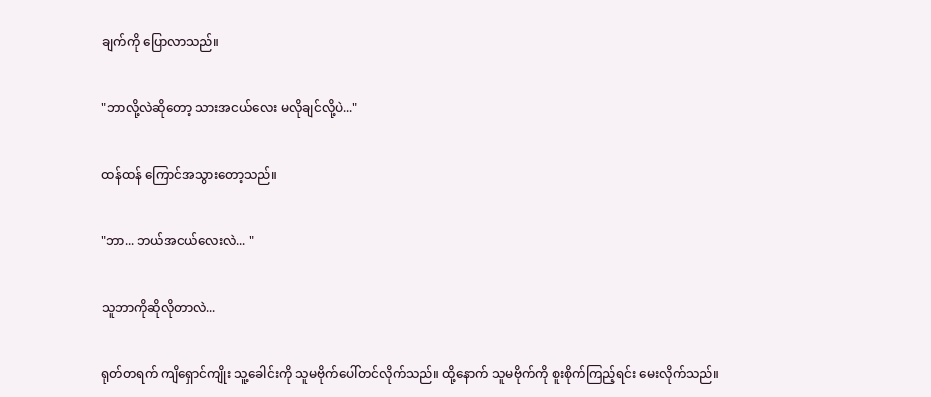ချက်ကို ပြောလာသည်။


"ဘာလို့လဲဆိုတော့ သားအငယ်လေး မလိုချင်လို့ပဲ..."


ထန်ထန် ကြောင်အသွားတော့သည်။


"ဘာ... ဘယ်အငယ်လေးလဲ... "


သူဘာကိုဆိုလိုတာလဲ...


ရုတ်တရက် ကျိရှောင်ကျိုး သူ့ခေါင်းကို သူမဗိုက်ပေါ်တင်လိုက်သည်။ ထို့နောက် သူမဗိုက်ကို စူးစိုက်ကြည့်ရင်း မေးလိုက်သည်။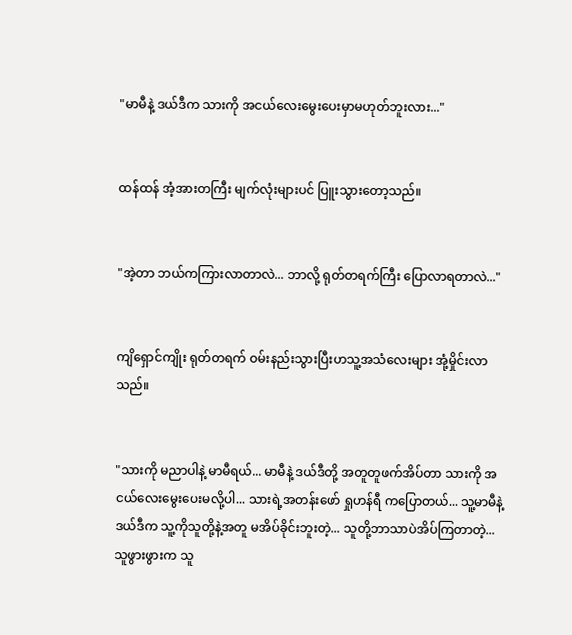"မာမီနဲ့ ဒယ်ဒီက သားကို အငယ်လေးမွေးပေးမှာမဟုတ်ဘူးလား..."


ထန်ထန် အံ့အားတကြီး မျက်လုံးများပင် ပြူးသွားတော့သည်။


"အဲ့တာ ဘယ်ကကြားလာတာလဲ... ဘာလို့ ရုတ်တရက်ကြီး ပြောလာရတာလဲ..."


ကျိရှောင်ကျိုး ရုတ်တရက် ဝမ်းနည်းသွားပြီးဟသူ့အသံလေးများ အုံ့မှိုင်းလာသည်။


"သားကို မညာပါနဲ့ မာမီရယ်... မာမီနဲ့ ဒယ်ဒီတို့ အတူတူဖက်အိပ်တာ သားကို အငယ်လေးမွေးပေးမလို့ပါ... သားရဲ့အတန်းဖော် ရှုဟန်ရီ ကပြောတယ်... သူ့မာမီနဲ့ဒယ်ဒီက သူ့ကိုသူတို့နဲ့အတူ မအိပ်ခိုင်းဘူးတဲ့... သူတို့ဘာသာပဲအိပ်ကြတာတဲ့... သူဖွားဖွားက သူ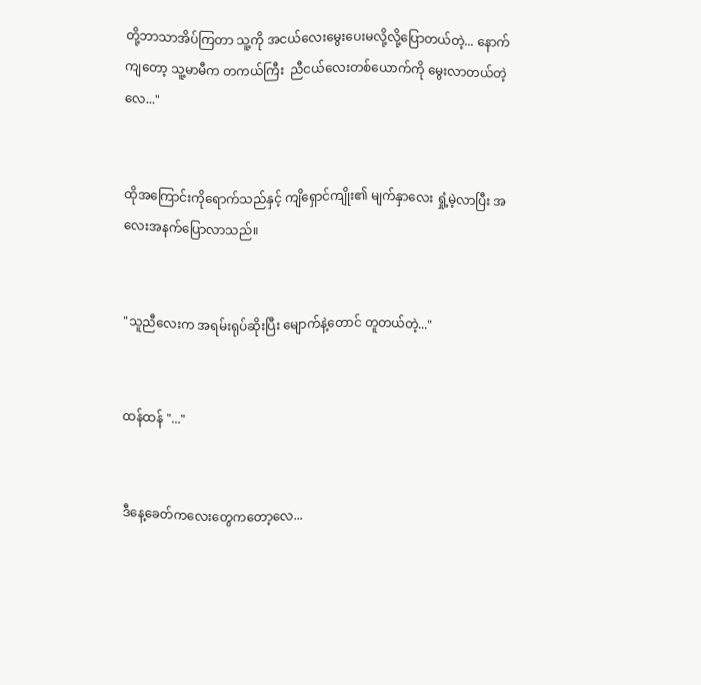တို့ဘာသာအိပ်ကြတာ သူ့ကို အငယ်လေးမွေးပေးမလို့လို့ပြောတယ်တဲ့... နောက်ကျတော့ သူ့မာမီက တကယ်ကြီး  ညီငယ်လေးတစ်ယောက်ကို မွေးလာတယ်တဲ့လေ..."


ထိုအကြောင်းကိုရောက်သည်နှင့် ကျိရှောင်ကျိုး၏ မျက်နှာလေး ရှုံ့မဲ့လာပြီး အလေးအနက်ပြောလာသည်။


"သူညီလေးက အရမ်းရုပ်ဆိုးပြီး မျောက်နဲ့တောင် တူတယ်တဲ့..."


ထန်ထန် "..."


ဒီနေ့ခေတ်ကလေးတွေကတော့လေ...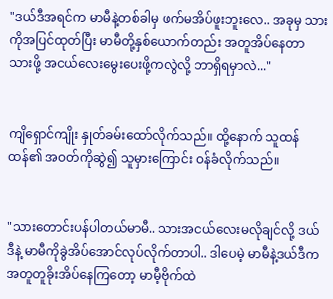"ဒယ်ဒီအရင်က မာမီနဲ့တစ်ခါမှ ဖက်မအိပ်ဖူးဘူးလေ.. အခုမှ သားကိုအပြင်ထုတ်ပြီး မာမီတို့နှစ်ယောက်တည်း အတူအိပ်နေတာ သားဖို့ အငယ်လေးမွေးပေးဖို့ကလွဲလို့ ဘာရှိရမှာလဲ..."


ကျိရှောင်ကျိုး နှုတ်ခမ်းထော်လိုက်သည်။ ထို့နောက် သူထန်ထန်၏ အဝတ်ကိုဆွဲ၍ သူမှားကြောင်း ဝန်ခံလိုက်သည်။


"သားတောင်းပန်ပါတယ်မာမီ.. သားအငယ်လေးမလိုချင်လို့ ဒယ်ဒီနဲ့ မာမီကိုခွဲအိပ်အောင်လုပ်လိုက်တာပါ.. ဒါပေမဲ့ မာမီနဲ့ဒယ်ဒီက အတူတူခိုးအိပ်နေကြတော့ မာမီ့ဗိုက်ထဲ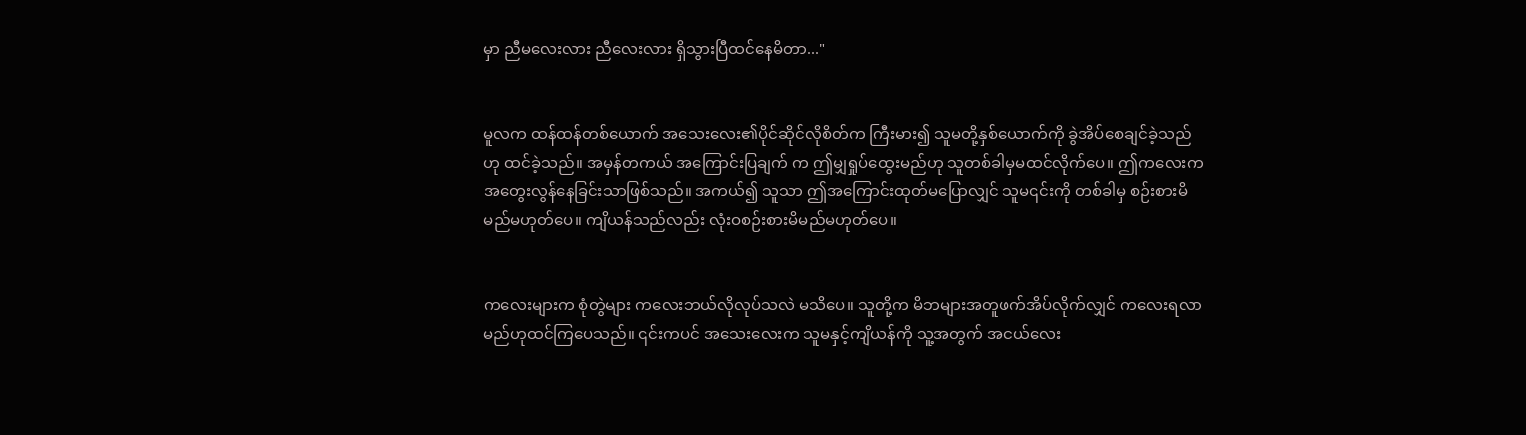မှာ ညီမလေးလား ညီလေးလား ရှိသွားပြီထင်နေမိတာ..."


မူလက ထန်ထန်တစ်ယောက် အသေးလေး၏ပိုင်ဆိုင်လိုစိတ်က ကြီးမား၍ သူမတို့နှစ်ယောက်ကို ခွဲအိပ်စေချင်ခဲ့သည်ဟု ထင်ခဲ့သည်။ အမှန်တကယ် အကြောင်းပြချက် က ဤမျှရှုပ်ထွေးမည်ဟု သူတစ်ခါမှမထင်လိုက်ပေ။ ဤကလေးက အတွေးလွန်နေခြင်းသာဖြစ်သည်။ အကယ်၍ သူသာ ဤအကြောင်းထုတ်မပြောလျှင် သူမ၎င်းကို တစ်ခါမှ စဉ်းစားမိမည်မဟုတ်ပေ။ ကျိယန်သည်လည်း လုံးဝစဉ်းစားမိမည်မဟုတ်ပေ။


ကလေးများက စုံတွဲများ ကလေးဘယ်လိုလုပ်သလဲ မသိပေ။ သူတို့က မိဘများအတူဖက်အိပ်လိုက်လျှင် ကလေးရလာမည်ဟုထင်ကြပေသည်။ ၎င်းကပင် အသေးလေးက သူမနှင့်ကျိယန်ကို သူ့အတွက် အငယ်လေး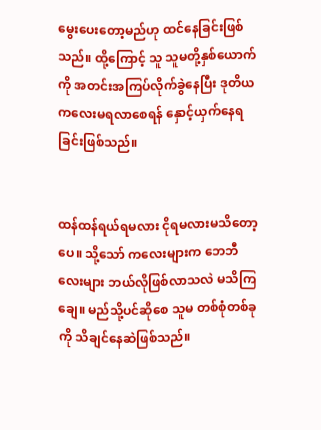မွေးပေးတော့မည်ဟု ထင်နေခြင်းဖြစ်သည်။ ထို့ကြောင့် သူ သူမတို့နှစ်ယောက်ကို အတင်းအကြပ်လိုက်ခွဲနေပြီး ဒုတိယကလေးမရလာစေရန် နှောင့်ယှက်နေရခြင်းဖြစ်သည်။


ထန်ထန်ရယ်ရမလား ငိုရမလားမသိတော့ပေ။ သို့သော် ကလေးများက ဘေဘီလေးများ ဘယ်လိုဖြစ်လာသလဲ မသိကြချေ။ မည်သို့ပင်ဆိုစေ သူမ တစ်စုံတစ်ခုကို သိချင်နေဆဲဖြစ်သည်။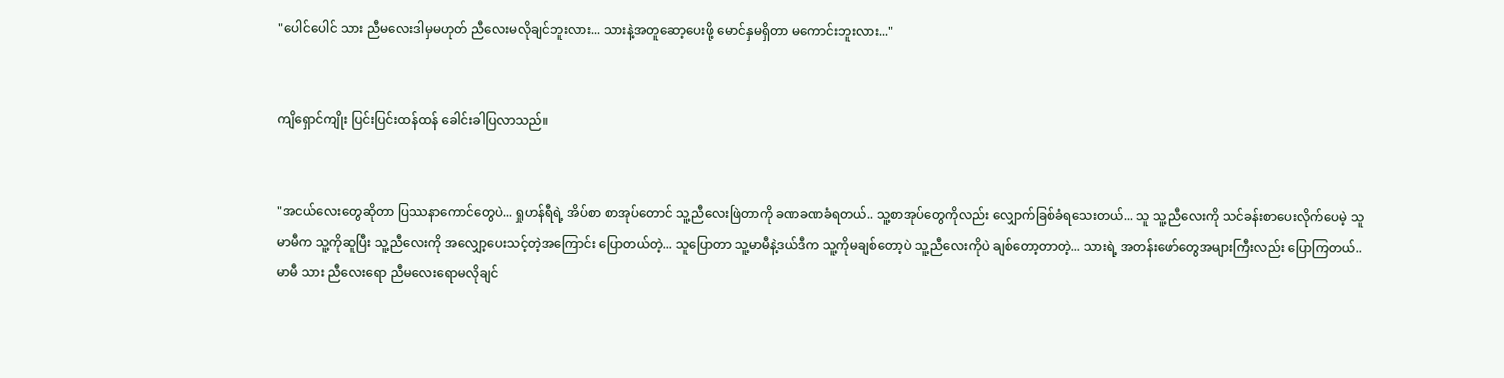"ပေါင်ပေါင် သား ညီမလေးဒါမှမဟုတ် ညီလေးမလိုချင်ဘူးလား... သားနဲ့အတူဆော့ပေးဖို့ မောင်နှမရှိတာ မကောင်းဘူးလား..."


ကျိရှောင်ကျိုး ပြင်းပြင်းထန်ထန် ခေါင်းခါပြလာသည်။


"အငယ်လေးတွေဆိုတာ ပြဿနာကောင်တွေပဲ... ရှုဟန်ရီရဲ့ အိပ်စာ စာအုပ်တောင် သူ့ညီလေးဖြဲတာကို ခဏခဏခံရတယ်.. သူ့စာအုပ်တွေကိုလည်း လျှောက်ခြစ်ခံရသေးတယ်... သူ သူ့ညီလေးကို သင်ခန်းစာပေးလိုက်ပေမဲ့ သူမာမီက သူ့ကိုဆူပြီး သူ့ညီလေးကို အလျှော့ပေးသင့်တဲ့အကြောင်း ပြောတယ်တဲ့... သူပြောတာ သူ့မာမီနဲ့ဒယ်ဒီက သူ့ကိုမချစ်တော့ပဲ သူ့ညီလေးကိုပဲ ချစ်တော့တာတဲ့... သားရဲ့ အတန်းဖော်တွေအများကြီးလည်း ပြောကြတယ်.. မာမီ သား ညီလေးရော ညီမလေးရောမလိုချင်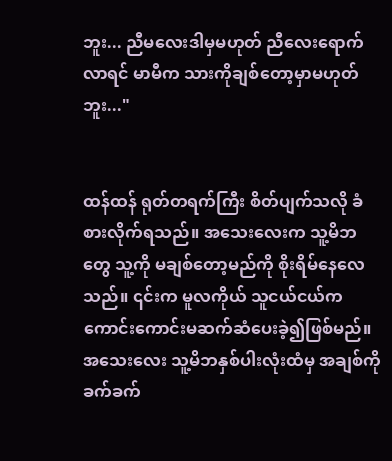ဘူး... ညီမလေးဒါမှမဟုတ် ညီလေးရောက်လာရင် မာမီက သားကိုချစ်တော့မှာမဟုတ်ဘူး..."


ထန်ထန် ရုတ်တရက်ကြီး စိတ်ပျက်သလို ခံစားလိုက်ရသည်။ အသေးလေးက သူ့မိဘတွေ သူ့ကို မချစ်တော့မည်ကို စိုးရိမ်နေလေသည်။ ၎င်းက မူလကိုယ် သူငယ်ငယ်က ကောင်းကောင်းမဆက်ဆံပေးခဲ့၍ဖြစ်မည်။ အသေးလေး သူ့မိဘနှစ်ပါးလုံးထံမှ အချစ်ကို ခက်ခက်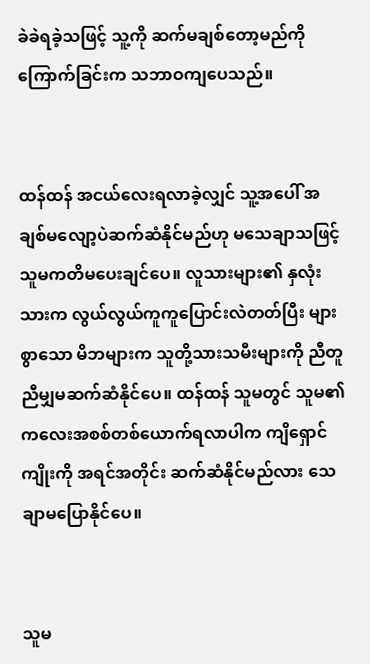ခဲခဲရခဲ့သဖြင့် သူ့ကို ဆက်မချစ်တော့မည်ကို ကြောက်ခြင်းက သဘာဝကျပေသည်။


ထန်ထန် အငယ်လေးရလာခဲ့လျှင် သူ့အပေါ် အချစ်မလျော့ပဲဆက်ဆံနိုင်မည်ဟု မသေချာသဖြင့် သူမကတိမပေးချင်ပေ။ လူသားများ၏ နှလုံးသားက လွယ်လွယ်ကူကူပြောင်းလဲတတ်ပြီး များစွာသော မိဘများက သူတို့သားသမီးများကို ညီတူညီမျှမဆက်ဆံနိုင်ပေ။ ထန်ထန် သူမတွင် သူမ၏ ကလေးအစစ်တစ်ယောက်ရလာပါက ကျိရှောင်ကျိုးကို အရင်အတိုင်း ဆက်ဆံနိုင်မည်လား သေချာမပြောနိုင်ပေ။


သူမ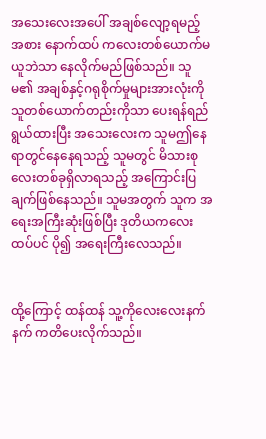အသေးလေးအပေါ် အချစ်လျော့ရမည့်အစား နောက်ထပ် ကလေးတစ်ယောက်မယူဘဲသာ နေလိုက်မည်ဖြစ်သည်။ သူမ၏ အချစ်နှင့်ဂရုစိုက်မှုများအားလုံးကို သူတစ်ယောက်တည်းကိုသာ ပေးရန်ရည်ရွယ်ထားပြီး အသေးလေးက သူမဤနေရာတွင်နေနေရသည့် သူမတွင် မိသားစုလေးတစ်ခုရှိလာရသည့် အကြောင်းပြချက်ဖြစ်နေသည်။ သူမအတွက် သူက အရေးအကြီးဆုံးဖြစ်ပြီး ဒုတိယကလေးထပ်ပင် ပို၍ အရေးကြီးလေသည်။


ထို့ကြောင့် ထန်ထန် သူ့ကိုလေးလေးနက်နက် ကတိပေးလိုက်သည်။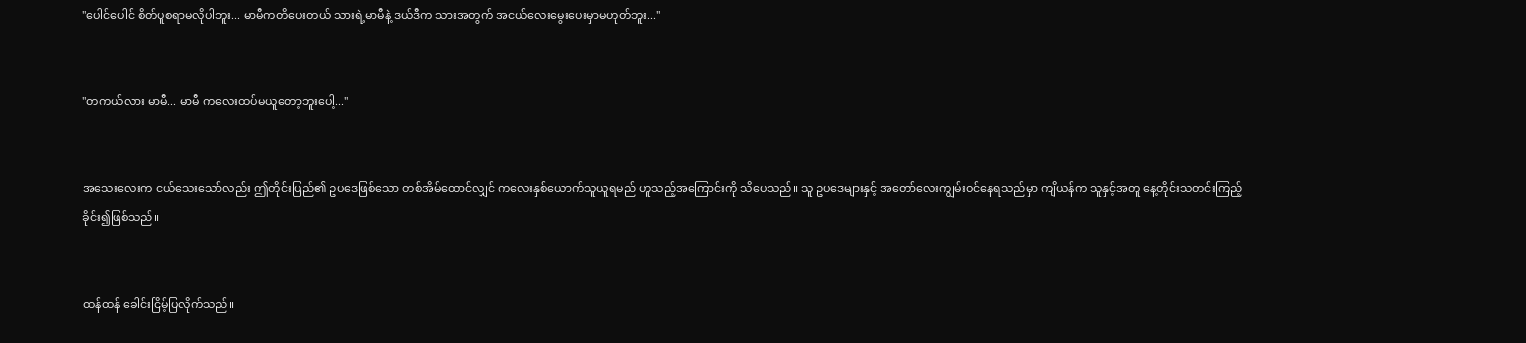"ပေါင်ပေါင် စိတ်ပူစရာမလိုပါဘူး... မာမီကတိပေးတယ် သားရဲ့မာမီနဲ့ ဒယ်ဒီက သားအတွက် အငယ်လေးမွေးပေးမှာမဟုတ်ဘူး..."


"တကယ်လား မာမီ... မာမီ ကလေးထပ်မယူတော့ဘူးပေါ့..."


အသေးလေးက ငယ်သေးသော်လည်း ဤတိုင်းပြည်၏ ဥပဒေဖြစ်သော တစ်အိမ်ထောင်လျှင် ကလေးနှစ်ယောက်သူယူရမည် ဟူသည့်အကြောင်းကို သိပေသည်။ သူ ဥပဒေများနှင့် အတော်လေးကျွမ်းဝင်နေရသည်မှာ ကျိယန်က သူနှင့်အတူ နေ့တိုင်းသတင်းကြည့်ခိုင်း၍ဖြစ်သည်။


ထန်ထန် ခေါင်းငြိမ့်ပြလိုက်သည်။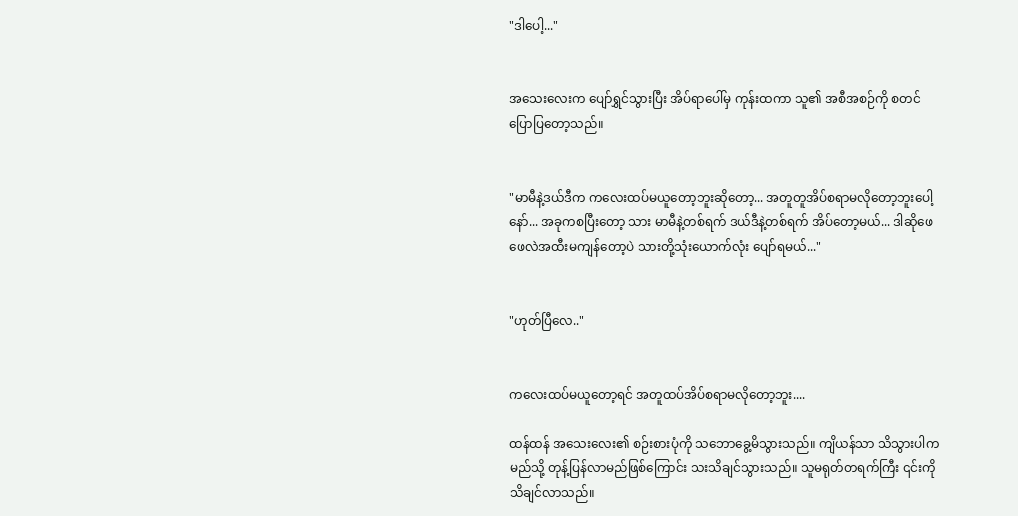"ဒါပေါ့..."


အသေးလေးက ပျော်ရွှင်သွားပြီး အိပ်ရာပေါ်မှ ကုန်းထကာ သူ၏ အစီအစဉ်ကို စတင်ပြောပြတော့သည်။


"မာမီနဲ့ဒယ်ဒီက ကလေးထပ်မယူတော့ဘူးဆိုတော့... အတူတူအိပ်စရာမလိုတော့ဘူးပေါ့နော်... အခုကစပြီးတော့ သား မာမီနဲ့တစ်ရက် ဒယ်ဒီနဲ့တစ်ရက် အိပ်တော့မယ်... ဒါဆိုဖေဖေလဲအထီးမကျန်တော့ပဲ သားတို့သုံးယောက်လုံး ပျော်ရမယ်..."


"ဟုတ်ပြီလေ.."


ကလေးထပ်မယူတော့ရင် အတူထပ်အိပ်စရာမလိုတော့ဘူး....

ထန်ထန် အသေးလေး၏ စဉ်းစားပုံကို သဘောခွေ့မိသွားသည်။ ကျိယန်သာ သိသွားပါက မည်သို့ တုန့်ပြန်လာမည်ဖြစ်ကြောင်း သးသိချင်သွားသည်။ သူမရုတ်တရက်ကြီး ၎င်းကို သိချင်လာသည်။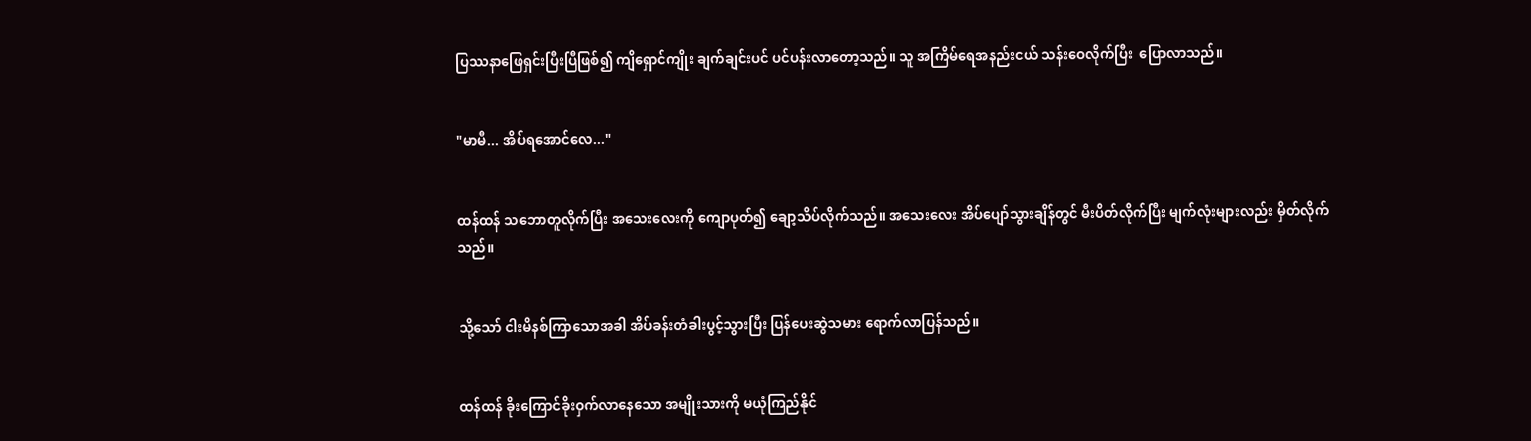ပြဿနာဖြေရှင်းပြီးပြီဖြစ်၍ ကျိရှောင်ကျိုး ချက်ချင်းပင် ပင်ပန်းလာတော့သည်။ သူ အကြိမ်ရေအနည်းငယ် သန်းဝေလိုက်ပြီး  ပြောလာသည်။


"မာမီ... အိပ်ရအောင်လေ..."


ထန်ထန် သဘောတူလိုက်ပြီး အသေးလေးကို ကျောပုတ်၍ ချော့သိပ်လိုက်သည်။ အသေးလေး အိပ်ပျော်သွားချိန်တွင် မီးပိတ်လိုက်ပြီး မျက်လုံးများလည်း မှိတ်လိုက်သည်။


သို့သော် ငါးမိနစ်ကြာသောအခါ အိပ်ခန်းတံခါးပွင့်သွားပြီး ပြန်ပေးဆွဲသမား ရောက်လာပြန်သည်။


ထန်ထန် ခိုးကြောင်ခိုးဝှက်လာနေသော အမျိုးသားကို မယုံကြည်နိုင်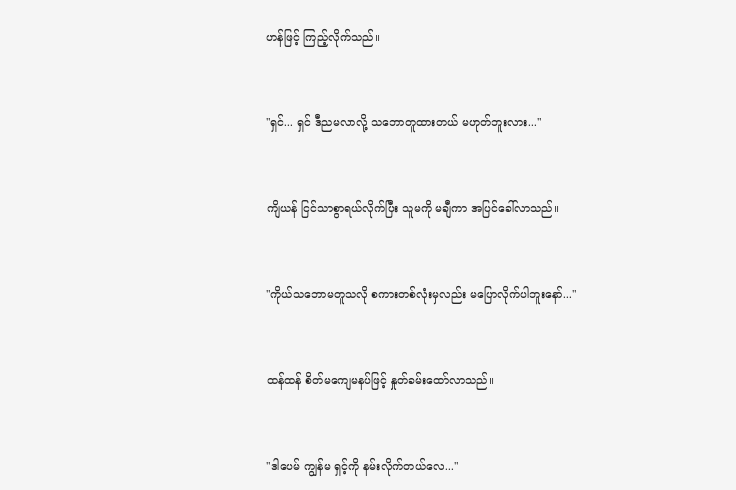ဟန်ဖြင့် ကြည့်လိုက်သည်။


"ရှင်... ရှင် ဒီညမလာလို့ သဘောတူထားတယ် မဟုတ်ဘူးလား..."


ကျိယန် ငြင်သာစွာရယ်လိုက်ပြီး သူမကို မချီကာ အပြင်ခေါ်လာသည်။


"ကိုယ်သဘောမတူသလို စကားတစ်လုံးမှလည်း မပြောလိုက်ပါဘူးနော်..."


ထန်ထန် စိတ်မကျေမနပ်ဖြင့် နှုတ်ခမ်းထော်လာသည်။


"ဒါပေမ် ကျွန်မ ရှင့်ကို နမ်းလိုက်တယ်လေ..."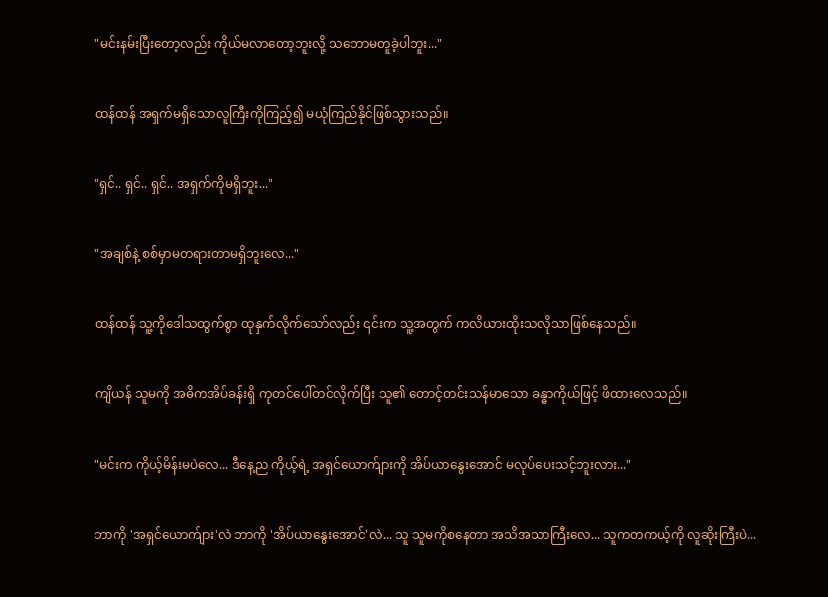"မင်းနမ်းပြီးတော့လည်း ကိုယ်မလာတော့ဘူးလို့ သဘောမတူခဲ့ပါဘူး..."


ထန်ထန် အရှက်မရှိသောလူကြီးကိုကြည့်၍ မယုံကြည်နိုင်ဖြစ်သွားသည်။


"ရှင်.. ရှင်.. ရှင်.. အရှက်ကိုမရှိဘူး..."


"အချစ်နဲ့ စစ်မှာမတရားတာမရှိဘူးလေ..."


ထန်ထန် သူ့ကိုဒေါသထွက်စွာ ထုနှက်လိုက်သော်လည်း ၎င်းက သူ့အတွက် ကလိယားထိုးသလိုသာဖြစ်နေသည်။


ကျိယန် သူမကို အဓိကအိပ်ခန်းရှိ ကုတင်ပေါ်တင်လိုက်ပြီး သူ၏ တောင့်တင်းသန်မာသော ခန္ဓာကိုယ်ဖြင့် ဖိထားလေသည်။


"မင်းက ကိုယ့်မိန်းမပဲလေ... ဒီနေ့ည ကိုယ့်ရဲ့ အရှင်ယောက်ျားကို အိပ်ယာနွေးအောင် မလုပ်ပေးသင့်ဘူးလား..."


ဘာကို 'အရှင်ယောက်ျား'လဲ ဘာကို 'အိပ်ယာနွေးအောင်'လဲ... သူ သူမကိုစနေတာ အသိအသာကြီးလေ... သူကတကယ့်ကို လူဆိုးကြီးပဲ...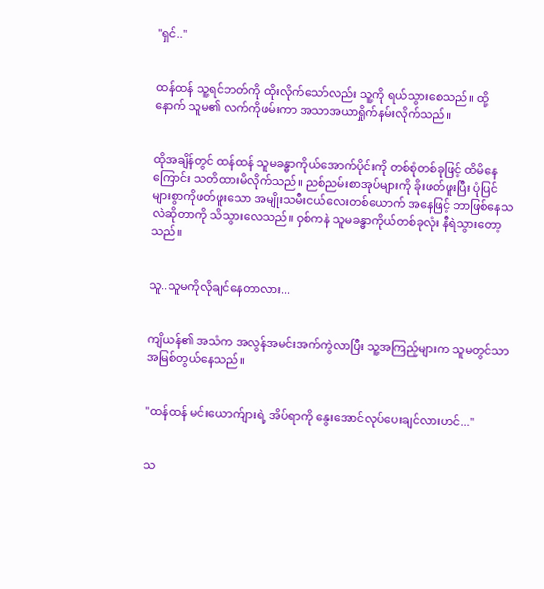"ရှင်.."


ထန်ထန် သူ့ရင်ဘတ်ကို ထိုးလိုက်သော်လည်း သူ့ကို ရယ်သွားစေသည်။ ထို့နောက် သူမ၏ လက်ကိုဖမ်းကာ အသာအယာရှိုက်နမ်းလိုက်သည်။


ထိုအချိန်တွင် ထန်ထန် သူမခန္ဓာကိုယ်အောက်ပိုင်းကို တစ်စုံတစ်ခုဖြင့် ထိမိနေကြောင်း သတိထားမိလိုက်သည်။ ညစ်ညမ်းစာအုပ်များကို ခိုးဖတ်ဖူးပြီး ပုံပြင်များစွာကိုဖတ်ဖူးသော အမျိုးသမီးငယ်လေးတစ်ယောက် အနေဖြင့် ဘာဖြစ်နေသလဲဆိုတာကို သိသွားလေသည်။ ဝှစ်ကနဲ သူမခန္ဓာကိုယ်တစ်ခုလုံး နီရဲသွားတော့သည်။


သူ..သူမကိုလိုချင်နေတာလား...


ကျိယန်၏ အသံက အလွန်အမင်းအက်ကွဲလာပြီး သူ့အကြည့်များက သူမတွင်သာ အမြစ်တွယ်နေသည်။


"ထန်ထန် မင်းယောက်ျားရဲ့ အိပ်ရာကို နွေးအောင်လုပ်ပေးချင်လားဟင်..."


သ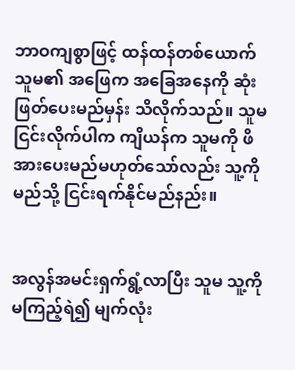ဘာဝကျစွာဖြင့် ထန်ထန်တစ်ယောက် သူမ၏ အဖြေက အခြေအနေကို ဆုံးဖြတ်ပေးမည်မှန်း သိလိုက်သည်။ သူမငြင်းလိုက်ပါက ကျိယန်က သူမကို ဖိအားပေးမည်မဟုတ်သော်လည်း သူ့ကိုမည်သို့ ငြင်းရက်နိုင်မည်နည်း။


အလွန်အမင်းရှက်ရွံ့လာပြီး သူမ သူ့ကို မကြည့်ရဲ၍ မျက်လုံး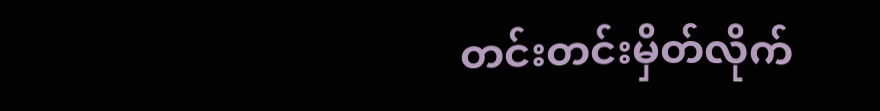တင်းတင်းမှိတ်လိုက်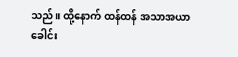သည်။ ထို့နောက် ထန်ထန် အသာအယာခေါင်း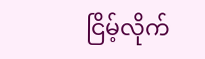ငြိမ့်လိုက်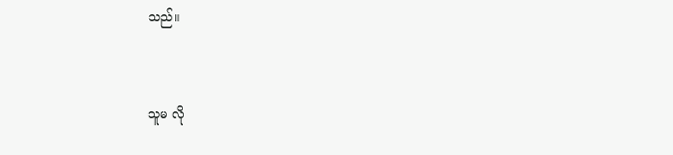သည်။


သူမ လို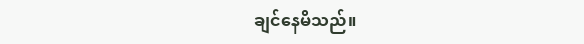ချင်နေမိသည်။